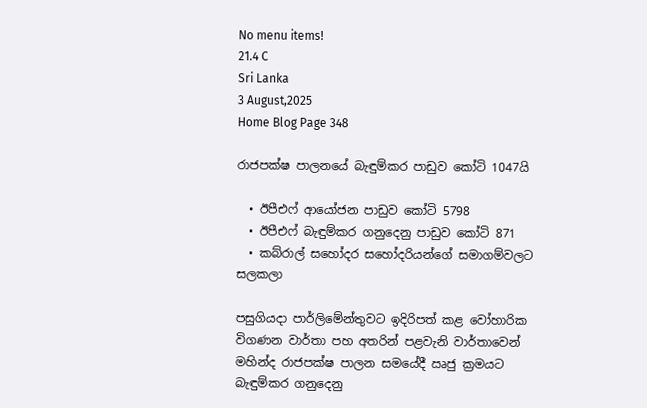No menu items!
21.4 C
Sri Lanka
3 August,2025
Home Blog Page 348

රාජපක්ෂ පාලනයේ බැඳුම්කර පාඩුව කෝටි 1047යි

  • ඊපීඑෆ් ආයෝජන පාඩුව කෝටි 5798
  • ඊපීඑෆ් බැඳුම්කර ගනුදෙනු පාඩුව කෝටි 871
  • කබ්රාල් සහෝදර සහෝදරියන්ගේ සමාගම්වලට සලකලා

පසුගියදා පාර්ලිමේන්තුවට ඉදිරිපත් කළ වෝහාරික විගණන වාර්තා පහ අතරින් පළවැනි වාර්තාවෙන් මහින්ද රාජපක්ෂ පාලන සමයේදී ඍජු ක්‍රමයට බැඳුම්කර ගනුදෙනු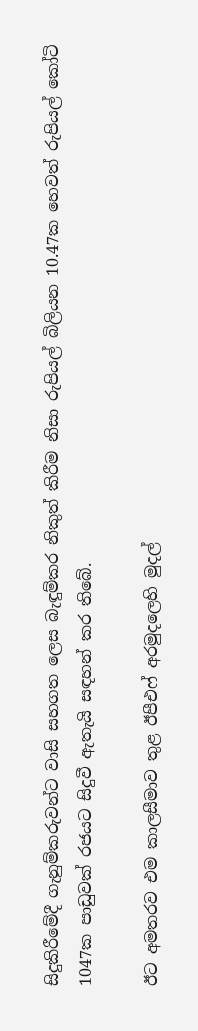සිදුකිරීමේදී ගැනුම්කරුවන්ට වාසි සහගත ලෙස බැඳුම්කර නිකුත් කිරීම නිසා රුපියල් බිලියන 10.47ක හෙවත් රුපියල් කෝටි 1047ක පාඩුවක් රජයට සිදුවී ඇතැයි සඳහන් කර තිබේ.

ඊට අමතරව එම කාලසීමාව තුළ ඊපීඑෆ් අරමුදලෙහි මුදල්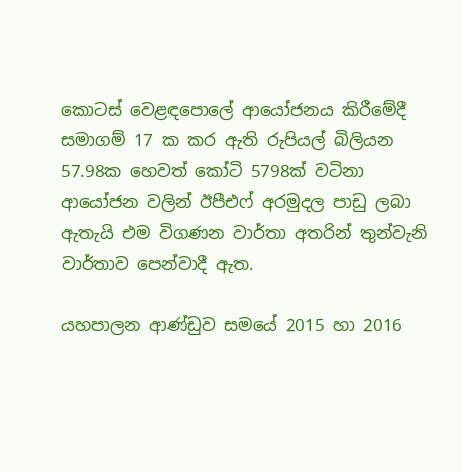කොටස් වෙළඳපොලේ ආයෝජනය කිරීමේදී සමාගම් 17 ක කර ඇති රුපියල් බිලියන 57.98ක හෙවත් කෝටි 5798ක් වටිනා ආයෝජන වලින් ඊපීඑෆ් අරමුදල පාඩු ලබා ඇතැයි එම විගණන වාර්තා අතරින් තුන්වැනි වාර්තාව පෙන්වාදී ඇත.

යහපාලන ආණ්ඩුව සමයේ 2015 හා 2016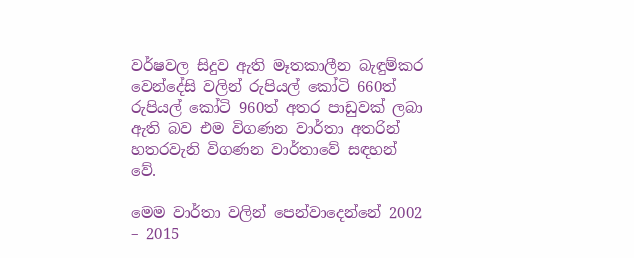වර්ෂවල සිදුව ඇති මෑතකාලීන බැඳුම්කර වෙන්දේසි වලින් රුපියල් කෝටි 660ත් රුපියල් කෝටි 960ත් අතර පාඩුවක් ලබා ඇති බව එම විගණන වාර්තා අතරින් හතරවැනි විගණන වාර්තාවේ සඳහන් වේ.

මෙම වාර්තා වලින් පෙන්වාදෙන්නේ 2002 – 2015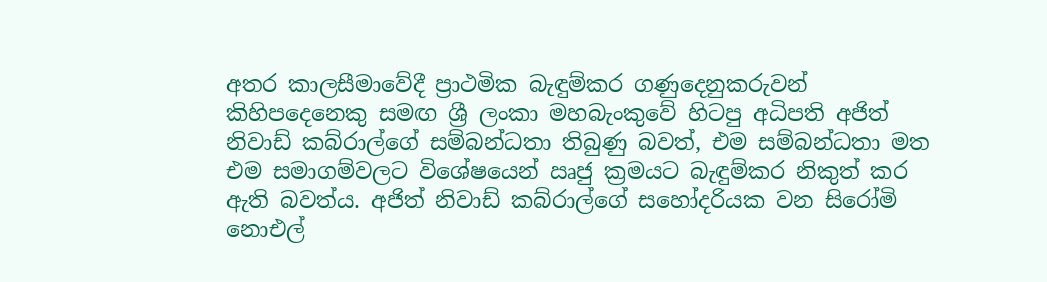අතර කාලසීමාවේදී ප්‍රාථමික බැඳුම්කර ගණුදෙනුකරුවන් කිහිපදෙනෙකු සමඟ ශ්‍රී ලංකා මහබැංකුවේ හිටපු අධිපති අජිත් නිවාඩ් කබ්රාල්ගේ සම්බන්ධතා තිබුණු බවත්, එම සම්බන්ධතා මත එම සමාගම්වලට විශේෂයෙන් ඍජු ක්‍රමයට බැඳුම්කර නිකුත් කර ඇති බවත්ය. අජිත් නිවාඩ් කබ්රාල්ගේ සහෝදරියක වන සිරෝමි නොඑල්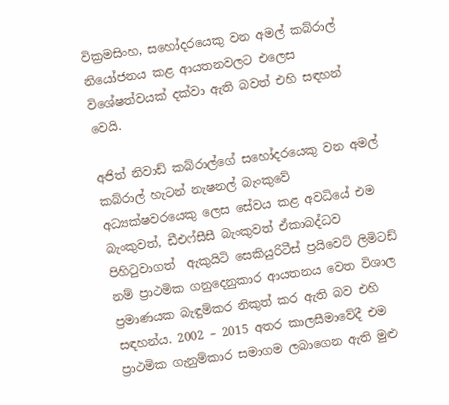වික්‍රමසිංහ, සහෝදරයෙකු වන අමල් කබ්රාල් නියෝජනය කළ ආයතනවලට එලෙස විශේෂත්වයක් දක්වා ඇති බවත් එහි සඳහන් වෙයි.

අජිත් නිවාඩ් කබ්රාල්ගේ සහෝදරයෙකු වන අමල් කබ්රාල් හැටන් නැෂනල් බැංකුවේ අධ්‍යක්ෂවරයෙකු ලෙස සේවය කළ අවධියේ එම බැංකුවත්, ඩීඑෆ්සීසී බැංකුවත් ඒකාබද්ධව පිහිටුවාගත්  ඇකුයිටි සෙකියුරිටීස් ප්‍රයිවෙට් ලිමිටඩ් නම් ප්‍රාථමික ගනුදෙනුකාර ආයතනය වෙත විශාල ප්‍රමාණයක බැඳුම්කර නිකුත් කර ඇති බව එහි සඳහන්ය. 2002 – 2015 අතර කාලසීමාවේදී එම ප්‍රාථමික ගැනුම්කාර සමාගම ලබාගෙන ඇති මුළු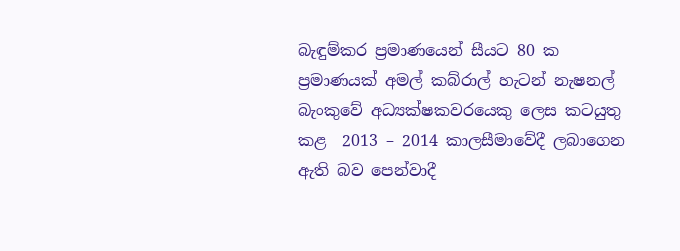බැඳුම්කර ප්‍රමාණයෙන් සීයට 80 ක ප්‍රමාණයක් අමල් කබ්රාල් හැටන් නැෂනල් බැංකුවේ අධ්‍යක්ෂකවරයෙකු ලෙස කටයුතු කළ  2013 – 2014 කාලසීමාවේදී ලබාගෙන ඇති බව පෙන්වාදී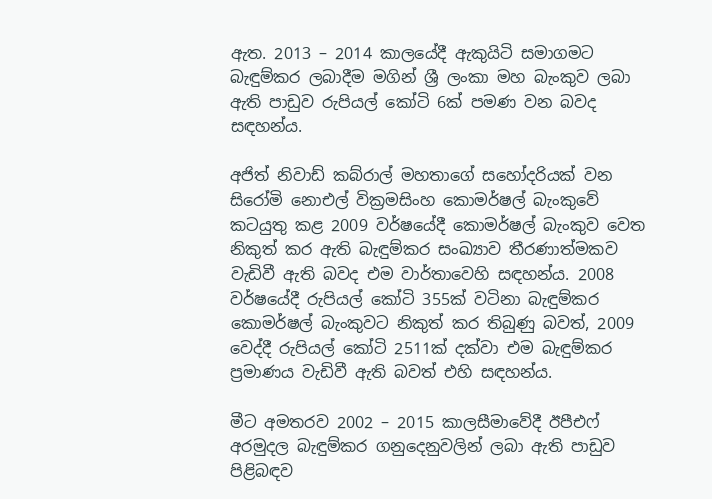ඇත. 2013 – 2014 කාලයේදී ඇකුයිටි සමාගමට බැඳුම්කර ලබාදීම මගින් ශ්‍රී ලංකා මහ බැංකුව ලබා ඇති පාඩුව රුපියල් කෝටි 6ක් පමණ වන බවද සඳහන්ය.

අජිත් නිවාඩ් කබ්රාල් මහතාගේ සහෝදරියක් වන සිරෝමි නොඑල් වික්‍රමසිංහ කොමර්ෂල් බැංකුවේ කටයුතු කළ 2009 වර්ෂයේදී කොමර්ෂල් බැංකුව වෙත නිකුත් කර ඇති බැඳුම්කර සංඛ්‍යාව තීරණාත්මකව වැඩිවී ඇති බවද එම වාර්තාවෙහි සඳහන්ය. 2008 වර්ෂයේදී රුපියල් කෝටි 355ක් වටිනා බැඳුම්කර කොමර්ෂල් බැංකුවට නිකුත් කර තිබුණු බවත්, 2009 වෙද්දී රුපියල් කෝටි 2511ක් දක්වා එම බැඳුම්කර ප්‍රමාණය වැඩිවී ඇති බවත් එහි සඳහන්ය.

මීට අමතරව 2002 – 2015 කාලසීමාවේදී ඊපීඑෆ් අරමුදල බැඳුම්කර ගනුදෙනුවලින් ලබා ඇති පාඩුව පිළිබඳව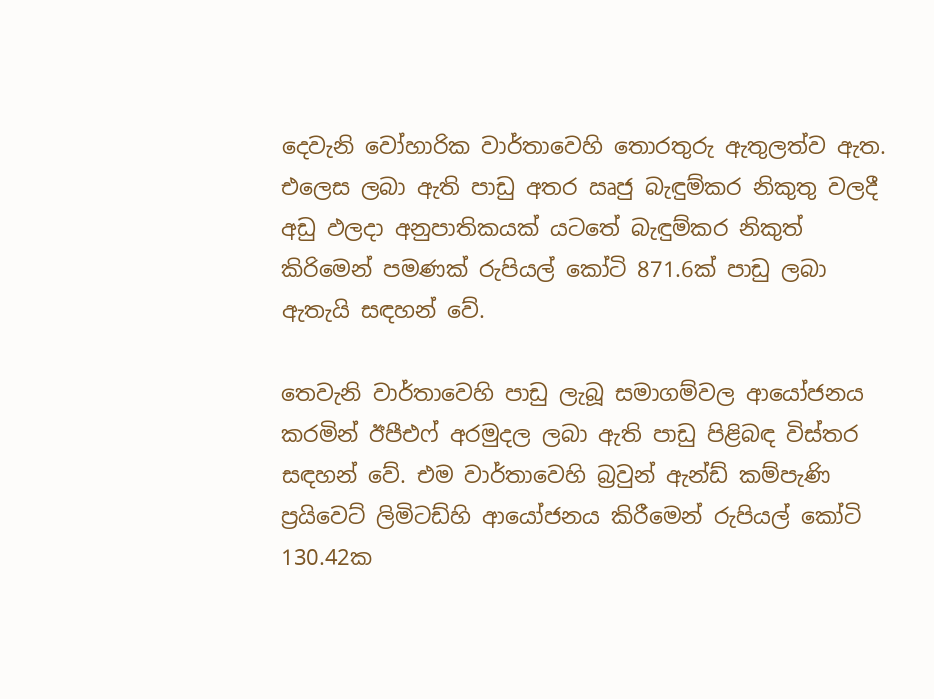දෙවැනි වෝහාරික වාර්තාවෙහි තොරතුරු ඇතුලත්ව ඇත. එලෙස ලබා ඇති පාඩු අතර ඍජු බැඳුම්කර නිකුතු වලදී අඩු ඵලදා අනුපාතිකයක් යටතේ බැඳුම්කර නිකුත් කිරිමෙන් පමණක් රුපියල් කෝටි 871.6ක් පාඩු ලබා ඇතැයි සඳහන් වේ.

තෙවැනි වාර්තාවෙහි පාඩු ලැබූ සමාගම්වල ආයෝජනය කරමින් ඊපීඑෆ් අරමුදල ලබා ඇති පාඩු පිළිබඳ විස්තර සඳහන් වේ. එම වාර්තාවෙහි බ්‍රවුන් ඇන්ඩ් කම්පැණි ප්‍රයිවෙට් ලිමිටඩ්හි ආයෝජනය කිරීමෙන් රුපියල් කෝටි 130.42ක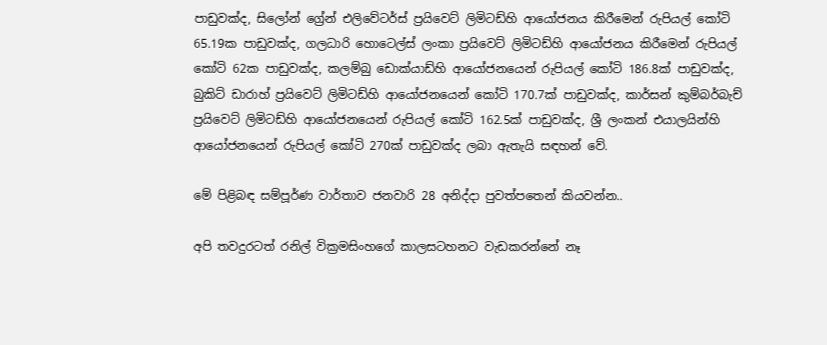පාඩුවක්ද, සිලෝන් ග්‍රේන් එලිවේටර්ස් ප්‍රයිවෙට් ලිමිටඩ්හි ආයෝජනය කිරීමෙන් රුපියල් කෝටි 65.19ක පාඩුවක්ද, ගලධාරි හොටෙල්ස් ලංකා ප්‍රයිවෙට් ලිමිටඩ්හි ආයෝජනය කිරීමෙන් රුපියල් කෝටි 62ක පාඩුවක්ද, කලම්බු ඩොක්යාඩ්හි ආයෝජනයෙන් රුපියල් කෝටි 186.8ක් පාඩුවක්ද, බුකිට් ඩාරාහ් ප්‍රයිවෙට් ලිමිටඩ්හි ආයෝජනයෙන් කෝටි 170.7ක් පාඩුවක්ද, කාර්සන් කුම්බර්බැච් ප්‍රයිවෙට් ලිමිටඩ්හි ආයෝජනයෙන් රුපියල් කෝටි 162.5ක් පාඩුවක්ද, ශ්‍රී ලංකන් එයාලයින්හි ආයෝජනයෙන් රුපියල් කෝටි 270ක් පාඩුවක්ද ලබා ඇතැයි සඳහන් වේ.

මේ පිළිබඳ සම්පූර්ණ වාර්තාව ජනවාරි 28 අනිද්දා පුවත්පතෙන් කියවන්න..

අපි තවදුරටත් රනිල් වික්‍රමසිංහගේ කාලසටහනට වැඩකරන්නේ නෑ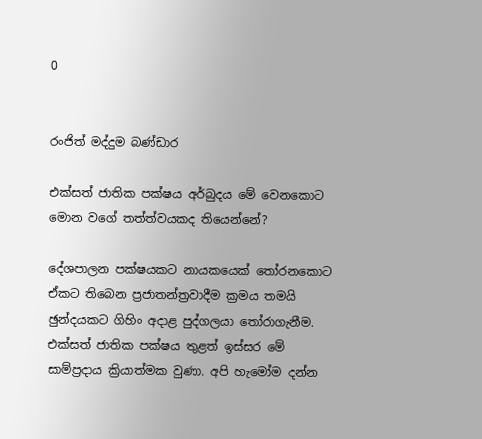0


රංජිත් මද්දුම බණ්ඩාර

එක්සත් ජාතික පක්ෂය අර්බුදය මේ වෙනකොට මොන වගේ තත්ත්වයකද තියෙන්නේ?

දේශපාලන පක්ෂයකට නායකයෙක් තෝරනකොට ඒකට තිබෙන ප්‍රජාතන්ත්‍රවාදීම ක්‍රමය තමයි ඡුන්දයකට ගිහිං අදාළ පුද්ගලයා තෝරාගැනීම. එක්සත් ජාතික පක්ෂය තුළත් ඉස්සර මේ සාම්ප්‍රදාය ක්‍රියාත්මක වුණා. අපි හැමෝම දන්න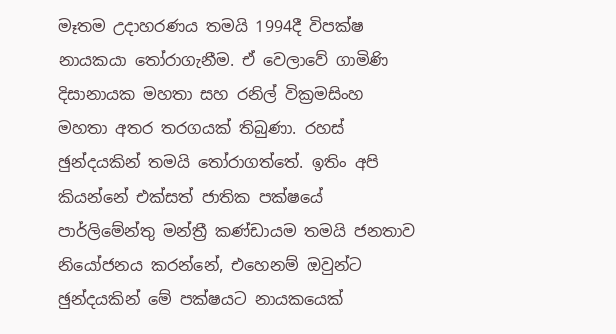මෑතම උදාහරණය තමයි 1994දී විපක්ෂ නායකයා තෝරාගැනීම. ඒ වෙලාවේ ගාමිණි දිසානායක මහතා සහ රනිල් වික්‍රමසිංහ මහතා අතර තරගයක් තිබුණා. රහස් ඡුන්දයකින් තමයි තෝරාගත්තේ. ඉතිං අපි කියන්නේ එක්සත් ජාතික පක්ෂයේ පාර්ලිමේන්තු මන්ත්‍රී කණ්ඩායම තමයි ජනතාව නියෝජනය කරන්නේ, එහෙනම් ඔවුන්ට ඡුන්දයකින් මේ පක්ෂයට නායකයෙක්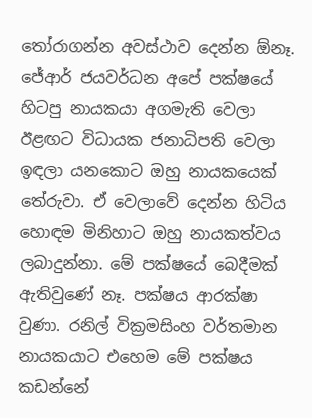තෝරාගන්න අවස්ථාව දෙන්න ඕනෑ. ජේආර් ජයවර්ධන අපේ පක්ෂයේ හිටපු නායකයා අගමැති වෙලා ඊළඟට විධායක ජනාධිපති වෙලා ඉඳලා යනකොට ඔහු නායකයෙක් තේරුවා. ඒ වෙලාවේ දෙන්න හිටිය හොඳම මිනිහාට ඔහු නායකත්වය ලබාදුන්නා. මේ පක්ෂයේ බෙදීමක් ඇතිවුණේ නෑ. පක්ෂය ආරක්ෂා වුණා. රනිල් වික්‍රමසිංහ වර්තමාන නායකයාට එහෙම මේ පක්ෂය කඩන්නේ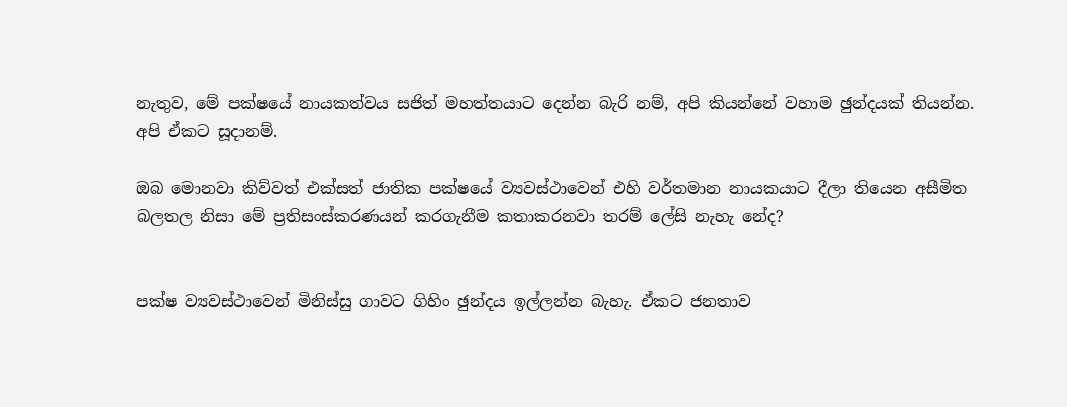නැතුව, මේ පක්ෂයේ නායකත්වය සජිත් මහත්තයාට දෙන්න බැරි නම්, අපි කියන්නේ වහාම ඡුන්දයක් තියන්න. අපි ඒකට සූදානම්.

ඔබ මොනවා කිව්වත් එක්සත් ජාතික පක්ෂයේ ව්‍යවස්ථාවෙන් එහි වර්තමාන නායකයාට දීලා තියෙන අසීමිත බලතල නිසා මේ ප්‍රතිසංස්කරණයන් කරගැනීම කතාකරනවා තරම් ලේසි නැහැ නේද?


පක්ෂ ව්‍යවස්ථාවෙන් මිනිස්සු ගාවට ගිහිං ඡුන්දය ඉල්ලන්න බැහැ. ඒකට ජනතාව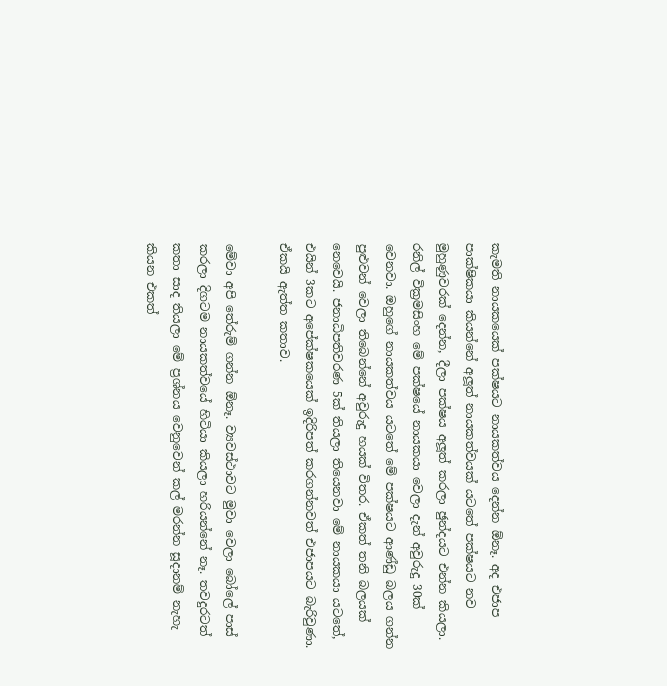කැමති නායකයෙක් පක්ෂයට නායකත්වය දෙන්න ඕනෑ. අද එජාප පාක්ෂිකයා කියන්නේ අලූත් නායකත්වයක් යටතේ පක්ෂයට නව මුහුණුවරක් දෙන්න, දීලා පක්ෂය අලූත් කරලා ඡුන්දයට එන්න කියලා. රනිල් වික්‍රමසිංහ මේ පක්ෂයේ නායකයා වෙලා දැන් අවුරුදු 30ක් වෙනවා. ඔහුගේ නායකත්වය යටතේ මේ පක්ෂයට ආණ්ඩු බලය ගන්න පුළුවන් වෙලා තිබෙන්නේ අවුරුදු හයක් විතර. ඒකත් තනි බලයක් නෙවෙයි. ජනාධිපතිවරණ 5ක් තියලා තියෙනවා මේ නායකයා යටතේ, එයින් 3කට අපේක්ෂකයෙක් ඉදිරිපත් කරගන්නවත් එජාපයට බැරිවුණා. ඒකයි ඇත්ත කතාව.

මේවා අපි තේරුම් ගන්න ඕනෑ. ව්‍යවස්ථාවට මුවා වෙලා බෝලේ පාස් කරලා දිගටම නායකත්වයේ හිටියා කියලා හරියන්නේ නෑ. තවදුරටත් කතා සාද තියලා මේ ප්‍රශ්නය වෙනුවෙන් කල් මරන්න සූදානම් නැහැ කියන එකත්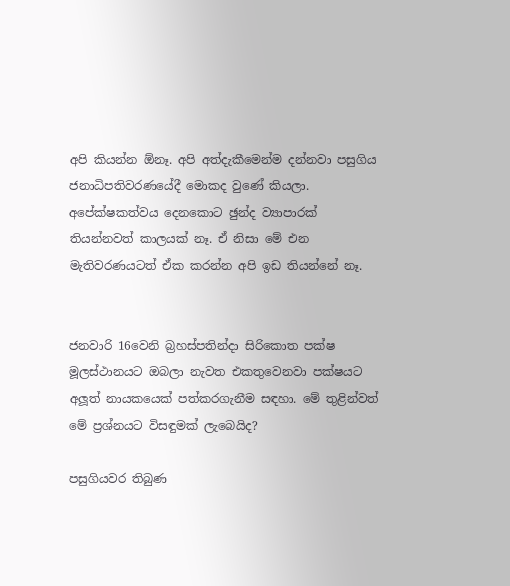අපි කියන්න ඕනෑ. අපි අත්දැකීමෙන්ම දන්නවා පසුගිය ජනාධිපතිවරණයේදී මොකද වුණේ කියලා. අපේක්ෂකත්වය දෙනකොට ඡුන්ද ව්‍යාපාරක් තියන්නවත් කාලයක් නෑ. ඒ නිසා මේ එන මැතිවරණයටත් ඒක කරන්න අපි ඉඩ තියන්නේ නෑ.


ජනවාරි 16වෙනි බ්‍රහස්පතින්දා සිරිකොත පක්ෂ මූලස්ථානයට ඔබලා නැවත එකතුවෙනවා පක්ෂයට අලූත් නායකයෙක් පත්කරගැනීම සඳහා. මේ තුළින්වත් මේ ප්‍රශ්නයට විසඳුමක් ලැබෙයිද?

පසුගියවර තිබුණ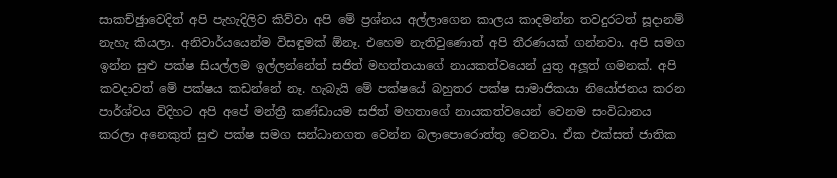සාකච්ඡුාවෙදිත් අපි පැහැදිලිව කිව්වා අපි මේ ප්‍රශ්නය අල්ලාගෙන කාලය කාදමන්න තවදුරටත් සූදානම් නැහැ කියලා. අනිවාර්යයෙන්ම විසඳුමක් ඕනෑ. එහෙම නැතිවුණොත් අපි තීරණයක් ගන්නවා. අපි සමග ඉන්න සුළු පක්ෂ සියල්ලම ඉල්ලන්නේත් සජිත් මහත්තයාගේ නායකත්වයෙන් යුතු අලූත් ගමනක්. අපි කවදාවත් මේ පක්ෂය කඩන්නේ නෑ. හැබැයි මේ පක්ෂයේ බහුතර පක්ෂ සාමාජිකයා නියෝජනය කරන පාර්ශ්වය විදිහට අපි අපේ මන්ත්‍රී කණ්ඩායම සජිත් මහතාගේ නායකත්වයෙන් වෙනම සංවිධානය කරලා අනෙකුත් සුළු පක්ෂ සමග සන්ධානගත වෙන්න බලාපොරොත්තු වෙනවා. ඒක එක්සත් ජාතික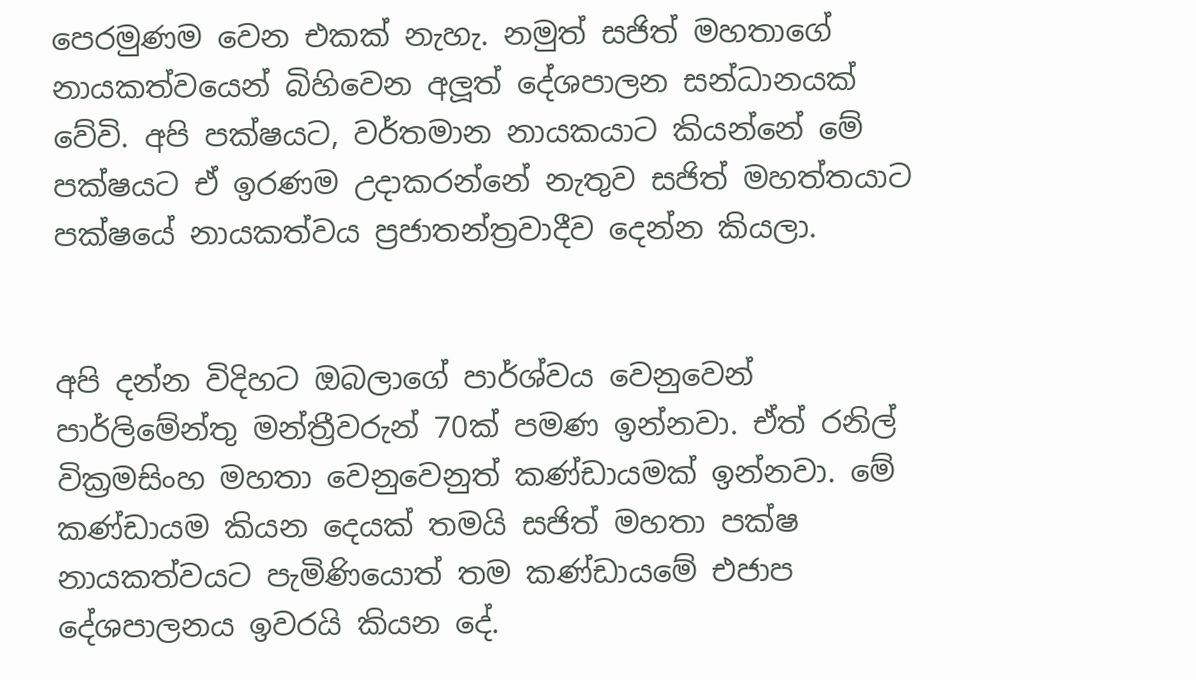පෙරමුණම වෙන එකක් නැහැ. නමුත් සජිත් මහතාගේ නායකත්වයෙන් බිහිවෙන අලූත් දේශපාලන සන්ධානයක් වේවි. අපි පක්ෂයට, වර්තමාන නායකයාට කියන්නේ මේ පක්ෂයට ඒ ඉරණම උදාකරන්නේ නැතුව සජිත් මහත්තයාට පක්ෂයේ නායකත්වය ප්‍රජාතන්ත්‍රවාදීව දෙන්න කියලා.


අපි දන්න විදිහට ඔබලාගේ පාර්ශ්වය වෙනුවෙන් පාර්ලිමේන්තු මන්ත්‍රීවරුන් 70ක් පමණ ඉන්නවා. ඒත් රනිල් වික්‍රමසිංහ මහතා වෙනුවෙනුත් කණ්ඩායමක් ඉන්නවා. මේ කණ්ඩායම කියන දෙයක් තමයි සජිත් මහතා පක්ෂ නායකත්වයට පැමිණියොත් තම කණ්ඩායමේ එජාප දේශපාලනය ඉවරයි කියන දේ.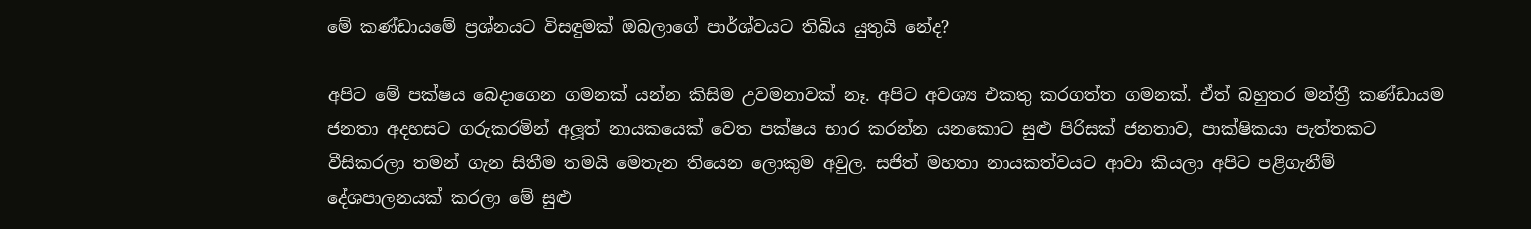මේ කණ්ඩායමේ ප්‍රශ්නයට විසඳුමක් ඔබලාගේ පාර්ශ්වයට තිබිය යුතුයි නේද?

අපිට මේ පක්ෂය බෙදාගෙන ගමනක් යන්න කිසිම උවමනාවක් නෑ. අපිට අවශ්‍ය එකතු කරගත්ත ගමනක්. ඒත් බහුතර මන්ත්‍රී කණ්ඩායම ජනතා අදහසට ගරුකරමින් අලූත් නායකයෙක් වෙත පක්ෂය භාර කරන්න යනකොට සුළු පිරිසක් ජනතාව, පාක්ෂිකයා පැත්තකට වීසිකරලා තමන් ගැන සිතීම තමයි මෙතැන තියෙන ලොකුම අවුල. සජිත් මහතා නායකත්වයට ආවා කියලා අපිට පළිගැනීම් දේශපාලනයක් කරලා මේ සුළු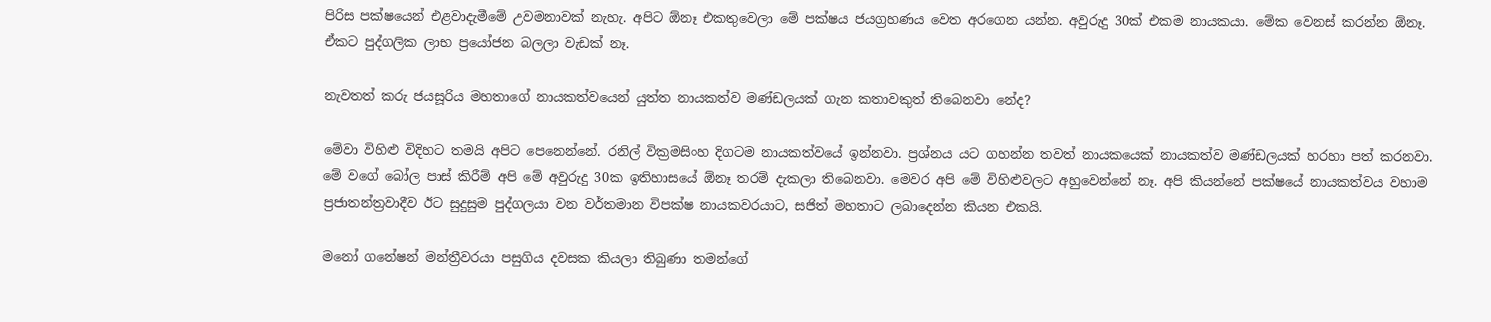පිරිස පක්ෂයෙන් එළවාදැමීමේ උවමනාවක් නැහැ. අපිට ඕනෑ එකතුවෙලා මේ පක්ෂය ජයග්‍රහණය වෙත අරගෙන යන්න. අවුරුදු 30ක් එකම නායකයා. මේක වෙනස් කරන්න ඕනෑ. ඒකට පුද්ගලික ලාභ ප්‍රයෝජන බලලා වැඩක් නෑ.

නැවතත් කරු ජයසූරිය මහතාගේ නායකත්වයෙන් යුත්ත නායකත්ව මණ්ඩලයක් ගැන කතාවකුත් තිබෙනවා නේද?

මේවා විහිළු විදිහට තමයි අපිට පෙනෙන්නේ. රනිල් වික්‍රමසිංහ දිගටම නායකත්වයේ ඉන්නවා. ප්‍රශ්නය යට ගහන්න තවත් නායකයෙක් නායකත්ව මණ්ඩලයක් හරහා පත් කරනවා. මේ වගේ බෝල පාස් කිරීම් අපි මේ අවුරුදු 30ක ඉතිහාසයේ ඕනෑ තරම් දැකලා තිබෙනවා. මෙවර අපි මේ විහිළුවලට අහුවෙන්නේ නෑ. අපි කියන්නේ පක්ෂයේ නායකත්වය වහාම ප්‍රජාතන්ත්‍රවාදීව ඊට සුදුසුම පුද්ගලයා වන වර්තමාන විපක්ෂ නායකවරයාට, සජිත් මහතාට ලබාදෙන්න කියන එකයි.

මනෝ ගනේෂන් මන්ත්‍රීවරයා පසුගිය දවසක කියලා තිබුණා තමන්ගේ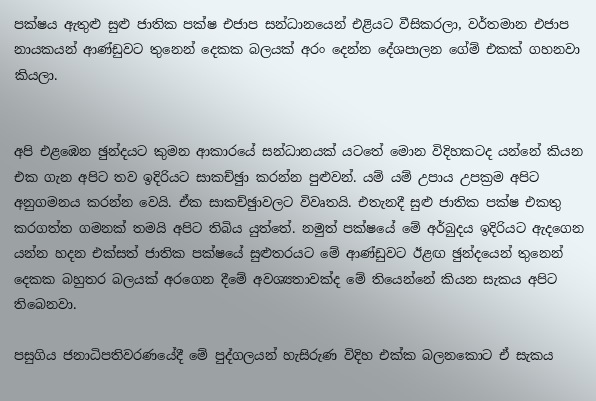පක්ෂය ඇතුළු සුළු ජාතික පක්ෂ එජාප සන්ධානයෙන් එළියට වීසිකරලා, වර්තමාන එජාප නායකයන් ආණ්ඩුවට තුනෙන් දෙකක බලයක් අරං දෙන්න දේශපාලන ගේම් එකක් ගහනවා කියලා.


අපි එළඹෙන ඡුන්දයට කුමන ආකාරයේ සන්ධානයක් යටතේ මොන විදිහකටද යන්නේ කියන එක ගැන අපිට තව ඉදිරියට සාකච්ඡුා කරන්න පුළුවන්. යම් යම් උපාය උපක්‍රම අපිට අනුගමනය කරන්න වෙයි. ඒක සාකච්ඡුාවලට විවෘතයි. එතැනදී සුළු ජාතික පක්ෂ එකතු කරගත්ත ගමනක් තමයි අපිට තිබිය යුත්තේ. නමුත් පක්ෂයේ මේ අර්බුදය ඉදිරියට ඇදගෙන යන්න හදන එක්සත් ජාතික පක්ෂයේ සුළුතරයට මේ ආණ්ඩුවට ඊළඟ ඡුන්දයෙන් තුනෙන් දෙකක බහුතර බලයක් අරගෙන දීමේ අවශ්‍යතාවක්ද මේ තියෙන්නේ කියන සැකය අපිට තිබෙනවා.

පසුගිය ජනාධිපතිවරණයේදී මේ පුද්ගලයන් හැසිරුණ විදිහ එක්ක බලනකොට ඒ සැකය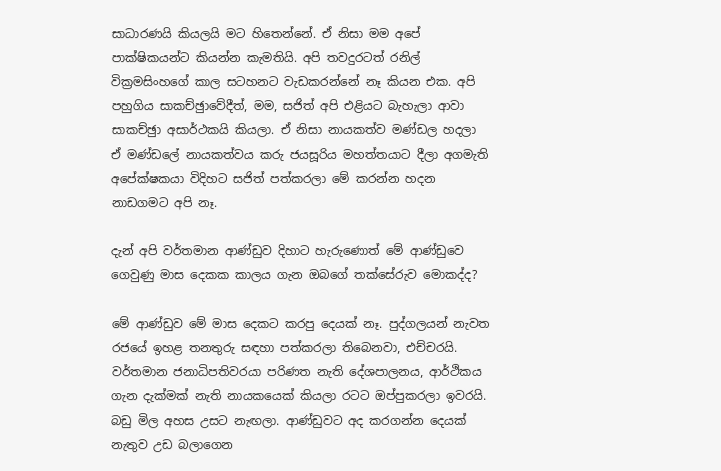සාධාරණයි කියලයි මට හිතෙන්නේ. ඒ නිසා මම අපේ පාක්ෂිකයන්ට කියන්න කැමතියි. අපි තවදුරටත් රනිල් වික්‍රමසිංහගේ කාල සටහනට වැඩකරන්නේ නෑ කියන එක. අපි පහුගිය සාකච්ඡුාවේදීත්, මම, සජිත් අපි එළියට බැහැලා ආවා සාකච්ඡුා අසාර්ථකයි කියලා. ඒ නිසා නායකත්ව මණ්ඩල හදලා ඒ මණ්ඩලේ නායකත්වය කරු ජයසූරිය මහත්තයාට දීලා අගමැති අපේක්ෂකයා විදිහට සජිත් පත්කරලා මේ කරන්න හදන නාඩගමට අපි නෑ.

දැන් අපි වර්තමාන ආණ්ඩුව දිහාට හැරුණොත් මේ ආණ්ඩුවෙ ගෙවුණු මාස දෙකක කාලය ගැන ඔබගේ තක්සේරුව මොකද්ද?

මේ ආණ්ඩුව මේ මාස දෙකට කරපු දෙයක් නෑ. පුද්ගලයන් නැවත රජයේ ඉහළ තනතුරු සඳහා පත්කරලා තිබෙනවා, එච්චරයි. වර්තමාන ජනාධිපතිවරයා පරිණත නැති දේශපාලනය, ආර්ථිකය ගැන දැක්මක් නැති නායකයෙක් කියලා රටට ඔප්පුකරලා ඉවරයි. බඩු මිල අහස උසට නැඟලා. ආණ්ඩුවට අද කරගන්න දෙයක් නැතුව උඩ බලාගෙන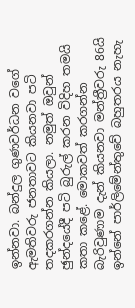ඉන්නවා. බන්දුල ගුණවර්ධන වගේ ඇමතිවරු ජනතාවට කියනවා පටි තදකරගන්න කියලා. නමුත් ඔවුන් ඡුන්දයේදී පටි බුරුල් කරන විදිහ තමයි කතා කළේ. මොකවත් කරගන්න බැරිවුණාම දැන් කියනවා මන්ත්‍රීවරු 86යි ඉන්නේ පාර්ලිමේන්තුවේ බහුතරය නැහැ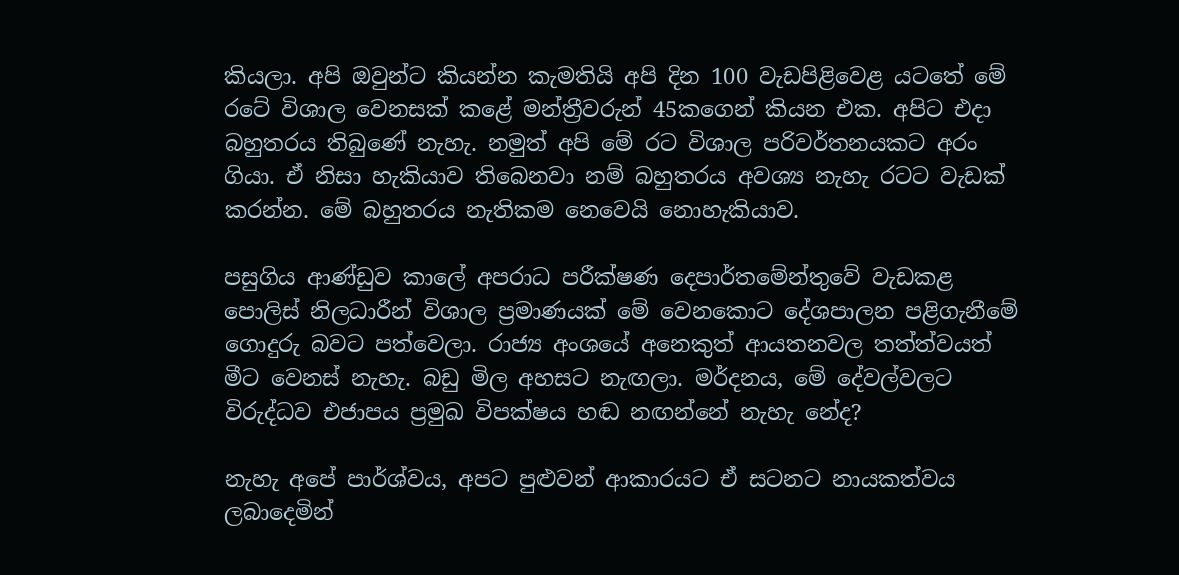කියලා. අපි ඔවුන්ට කියන්න කැමතියි අපි දින 100 වැඩපිළිවෙළ යටතේ මේ රටේ විශාල වෙනසක් කළේ මන්ත්‍රීවරුන් 45කගෙන් කියන එක. අපිට එදා බහුතරය තිබුණේ නැහැ. නමුත් අපි මේ රට විශාල පරිවර්තනයකට අරං ගියා. ඒ නිසා හැකියාව තිබෙනවා නම් බහුතරය අවශ්‍ය නැහැ රටට වැඩක් කරන්න. මේ බහුතරය නැතිකම නෙවෙයි නොහැකියාව.

පසුගිය ආණ්ඩුව කාලේ අපරාධ පරීක්ෂණ දෙපාර්තමේන්තුවේ වැඩකළ පොලිස් නිලධාරීන් විශාල ප්‍රමාණයක් මේ වෙනකොට දේශපාලන පළිගැනීමේ ගොදුරු බවට පත්වෙලා. රාජ්‍ය අංශයේ අනෙකුත් ආයතනවල තත්ත්වයත් මීට වෙනස් නැහැ. බඩු මිල අහසට නැඟලා. මර්දනය, මේ දේවල්වලට විරුද්ධව එජාපය ප්‍රමුඛ විපක්ෂය හඬ නඟන්නේ නැහැ නේද?

නැහැ අපේ පාර්ශ්වය, අපට පුළුවන් ආකාරයට ඒ සටනට නායකත්වය ලබාදෙමින්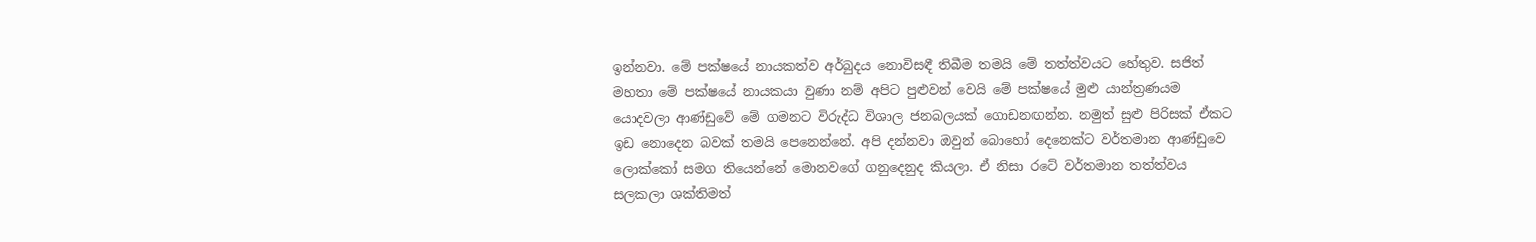ඉන්නවා. මේ පක්ෂයේ නායකත්ව අර්බුදය නොවිසඳී තිබීම තමයි මේ තත්ත්වයට හේතුව. සජිත් මහතා මේ පක්ෂයේ නායකයා වුණා නම් අපිට පුළුවන් වෙයි මේ පක්ෂයේ මුළු යාන්ත්‍රණයම යොදවලා ආණ්ඩුවේ මේ ගමනට විරුද්ධ විශාල ජනබලයක් ගොඩනඟන්න. නමුත් සුළු පිරිසක් ඒකට ඉඩ නොදෙන බවක් තමයි පෙනෙන්නේ. අපි දන්නවා ඔවුන් බොහෝ දෙනෙක්ට වර්තමාන ආණ්ඩුවෙ ලොක්කෝ සමග තියෙන්නේ මොනවගේ ගනුදෙනුද කියලා. ඒ නිසා රටේ වර්තමාන තත්ත්වය සලකලා ශක්තිමත්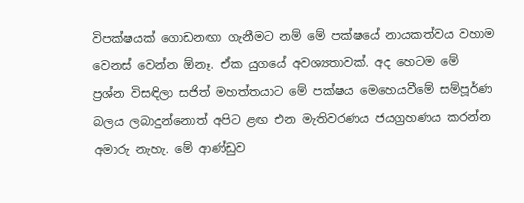විපක්ෂයක් ගොඩනඟා ගැනීමට නම් මේ පක්ෂයේ නායකත්වය වහාම වෙනස් වෙන්න ඕනෑ. ඒක යුගයේ අවශ්‍යතාවක්. අද හෙටම මේ ප්‍රශ්න විසඳිලා සජිත් මහත්තයාට මේ පක්ෂය මෙහෙයවීමේ සම්පූර්ණ බලය ලබාදුන්නොත් අපිට ළඟ එන මැතිවරණය ජයග්‍රහණය කරන්න අමාරු නැහැ. මේ ආණ්ඩුව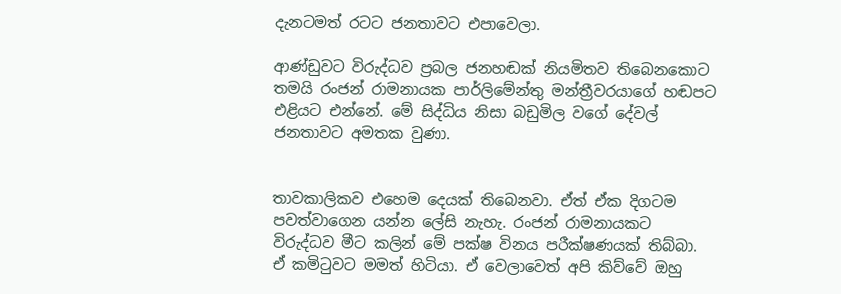දැනටමත් රටට ජනතාවට එපාවෙලා.

ආණ්ඩුවට විරුද්ධව ප්‍රබල ජනහඬක් නියමිතව තිබෙනකොට තමයි රංජන් රාමනායක පාර්ලිමේන්තු මන්ත්‍රීවරයාගේ හඬපට එළියට එන්නේ. මේ සිද්ධිය නිසා බඩුමිල වගේ දේවල් ජනතාවට අමතක වුණා.


තාවකාලිකව එහෙම දෙයක් තිබෙනවා. ඒත් ඒක දිගටම පවත්වාගෙන යන්න ලේසි නැහැ. රංජන් රාමනායකට විරුද්ධව මීට කලින් මේ පක්ෂ විනය පරීක්ෂණයක් තිබ්බා. ඒ කමිටුවට මමත් හිටියා. ඒ වෙලාවෙත් අපි කිව්වේ ඔහු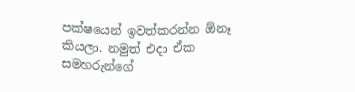පක්ෂයෙන් ඉවත්කරන්න ඕනෑ කියලා. නමුත් එදා ඒක සමහරුන්ගේ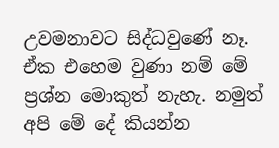උවමනාවට සිද්ධවුණේ නෑ. ඒක එහෙම වුණා නම් මේ ප්‍රශ්න මොකුත් නැහැ. නමුත් අපි මේ දේ කියන්න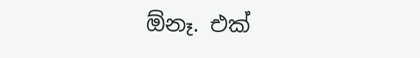ඕනෑ. එක්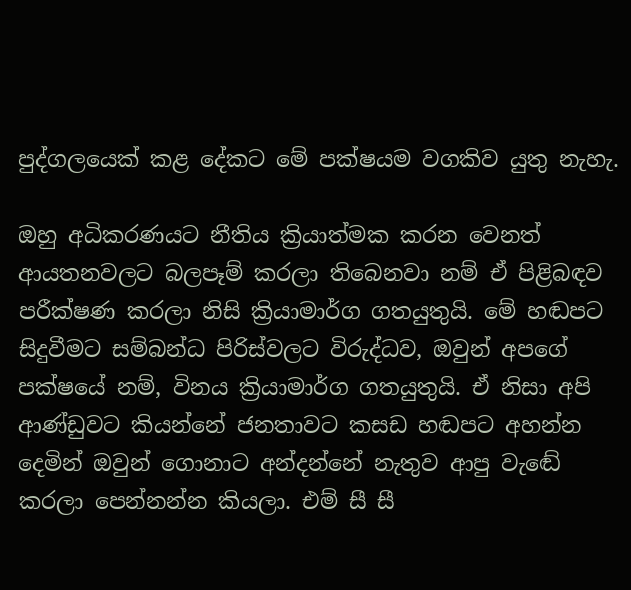පුද්ගලයෙක් කළ දේකට මේ පක්ෂයම වගකිව යුතු නැහැ.

ඔහු අධිකරණයට නීතිය ක්‍රියාත්මක කරන වෙනත් ආයතනවලට බලපෑම් කරලා තිබෙනවා නම් ඒ පිළිබඳව පරීක්ෂණ කරලා නිසි ක්‍රියාමාර්ග ගතයුතුයි. මේ හඬපට සිදුවීමට සම්බන්ධ පිරිස්වලට විරුද්ධව, ඔවුන් අපගේ පක්ෂයේ නම්, විනය ක්‍රියාමාර්ග ගතයුතුයි. ඒ නිසා අපි ආණ්ඩුවට කියන්නේ ජනතාවට කසඩ හඬපට අහන්න දෙමින් ඔවුන් ගොනාට අන්දන්නේ නැතුව ආපු වැඬේ කරලා පෙන්නන්න කියලා. එම් සී සී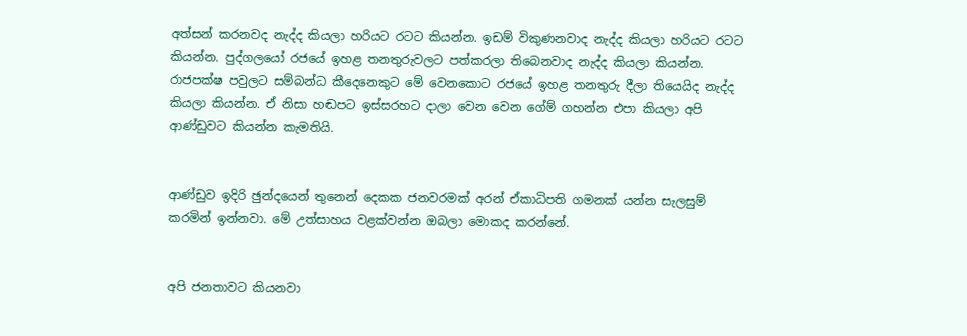අත්සන් කරනවද නැද්ද කියලා හරියට රටට කියන්න. ඉඩම් විකුණනවාද නැද්ද කියලා හරියට රටට කියන්න. පුද්ගලයෝ රජයේ ඉහළ තනතුරුවලට පත්කරලා තිබෙනවාද නැද්ද කියලා කියන්න. රාජපක්ෂ පවුලට සම්බන්ධ කීදෙනෙකුට මේ වෙනකොට රජයේ ඉහළ තනතුරු දීලා තියෙයිද නැද්ද කියලා කියන්න. ඒ නිසා හඬපට ඉස්සරහට දාලා වෙන වෙන ගේම් ගහන්න එපා කියලා අපි ආණ්ඩුවට කියන්න කැමතියි.


ආණ්ඩුව ඉදිරි ඡුන්දයෙන් තුනෙන් දෙකක ජනවරමක් අරන් ඒකාධිපති ගමනක් යන්න සැලසුම් කරමින් ඉන්නවා. මේ උත්සාහය වළක්වන්න ඔබලා මොකද කරන්නේ.


අපි ජනතාවට කියනවා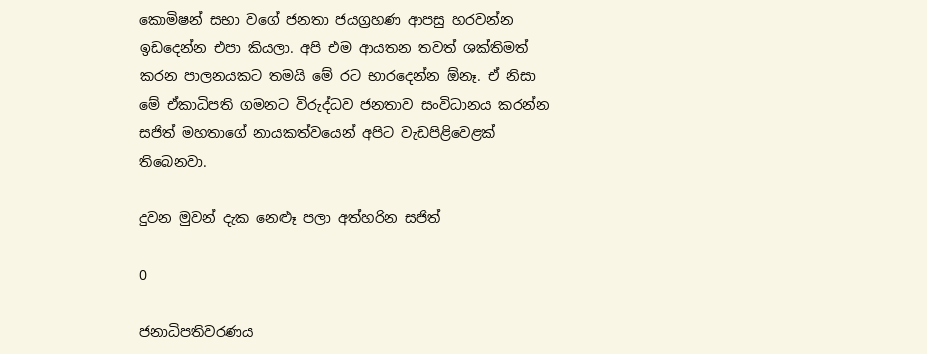කොමිෂන් සභා වගේ ජනතා ජයග්‍රහණ ආපසු හරවන්න ඉඩදෙන්න එපා කියලා. අපි එම ආයතන තවත් ශක්තිමත් කරන පාලනයකට තමයි මේ රට භාරදෙන්න ඕනෑ. ඒ නිසා මේ ඒකාධිපති ගමනට විරුද්ධව ජනතාව සංවිධානය කරන්න සජිත් මහතාගේ නායකත්වයෙන් අපිට වැඩපිළිවෙළක් තිබෙනවා.

දුවන මුවන් දැක නෙළුෑ පලා අත්හරින සජිත්

0

ජනාධිපතිවරණය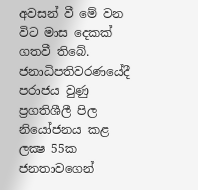අවසන් වී මේ වන විට මාස දෙකක් ගතවී තිබේ. ජනාධිපතිවරණයේදී පරාජය වුණු ප්‍රගතිශීලී පිල නියෝජනය කළ ලක්‍ෂ 55ක ජනතාවගෙන්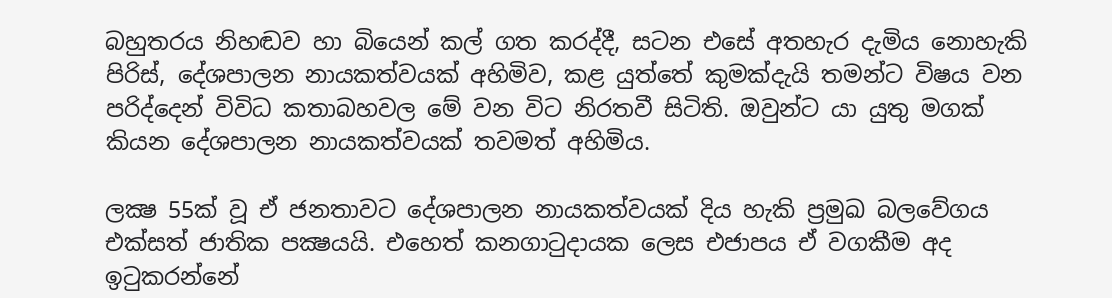බහුතරය නිහඬව හා බියෙන් කල් ගත කරද්දී, සටන එසේ අතහැර දැමිය නොහැකි පිරිස්, දේශපාලන නායකත්වයක් අහිමිව, කළ යුත්තේ කුමක්දැයි තමන්ට විෂය වන පරිද්දෙන් විවිධ කතාබහවල මේ වන විට නිරතවී සිටිති. ඔවුන්ට යා යුතු මගක් කියන දේශපාලන නායකත්වයක් තවමත් අහිමිය.

ලක්‍ෂ 55ක් වූ ඒ ජනතාවට දේශපාලන නායකත්වයක් දිය හැකි ප්‍රමුඛ බලවේගය එක්සත් ජාතික පක්‍ෂයයි. එහෙත් කනගාටුදායක ලෙස එජාපය ඒ වගකීම අද ඉටුකරන්නේ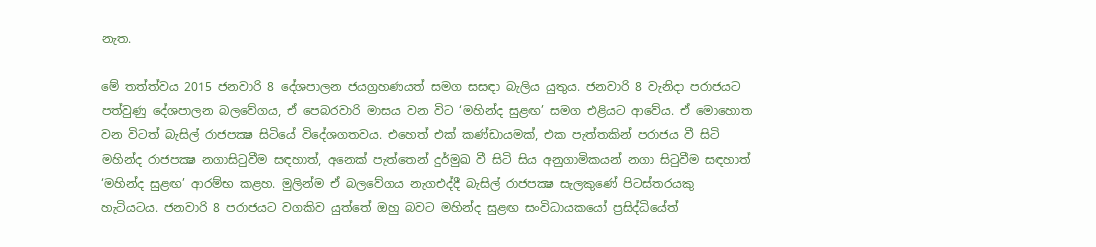නැත.

මේ තත්ත්වය 2015 ජනවාරි 8 දේශපාලන ජයග්‍රහණයත් සමග සසඳා බැලිය යුතුය. ජනවාරි 8 වැනිදා පරාජයට පත්වුණු දේශපාලන බලවේගය, ඒ පෙබරවාරි මාසය වන විට ‘මහින්ද සුළඟ’ සමග එළියට ආවේය. ඒ මොහොත වන විටත් බැසිල් රාජපක්‍ෂ සිටියේ විදේශගතවය. එහෙත් එක් කණ්ඩායමක්, එක පැත්තකින් පරාජය වී සිටි මහින්ද රාජපක්‍ෂ නගාසිටුවීම සඳහාත්, අනෙක් පැත්තෙන් දුර්මුඛ වී සිටි සිය අනුගාමිකයන් නගා සිටුවීම සඳහාත් ‘මහින්ද සුළඟ’ ආරම්භ කළහ. මුලින්ම ඒ බලවේගය නැගඑද්දී බැසිල් රාජපක්‍ෂ සැලකුණේ පිටස්තරයකු හැටියටය. ජනවාරි 8 පරාජයට වගකිව යුත්තේ ඔහු බවට මහින්ද සුළඟ සංවිධායකයෝ ප්‍රසිද්ධියේත්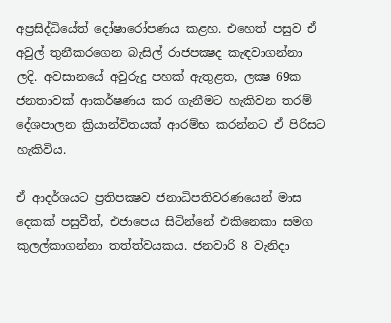අප්‍රසිද්ධියේත් දෝෂාරෝපණය කළහ. එහෙත් පසුව ඒ අවුල් තුනීකරගෙන බැසිල් රාජපක්‍ෂද කැඳවාගන්නා ලදි. අවසානයේ අවුරුදු පහක් ඇතුළත, ලක්‍ෂ 69ක ජනතාවක් ආකර්ෂණය කර ගැනීමට හැකිවන තරම් දේශපාලන ක්‍රියාන්විතයක් ආරම්භ කරන්නට ඒ පිරිසට හැකිවිය.

ඒ ආදර්ශයට ප්‍රතිපක්‍ෂව ජනාධිපතිවරණයෙන් මාස දෙකක් පසුවීත්, එජාපෙය සිටින්නේ එකිනෙකා සමග කුලල්කාගන්නා තත්ත්වයකය. ජනවාරි 8 වැනිදා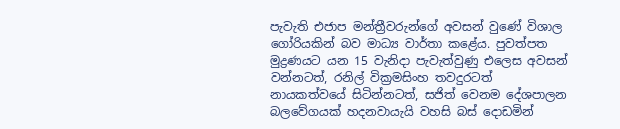පැවැති එජාප මන්ත්‍රීවරුන්ගේ අවසන් වුණේ විශාල ගෝරියකින් බව මාධ්‍ය වාර්තා කළේය. පුවත්පත මුද්‍රණයට යන 15 වැනිදා පැවැත්වුණු එලෙස අවසන් වන්නටත්, රනිල් වික්‍රමසිංහ තවදුරටත් නායකත්වයේ සිටින්නටත්, සජිත් වෙනම දේශපාලන බලවේගයක් හදනවායැයි වහසි බස් දොඩමින්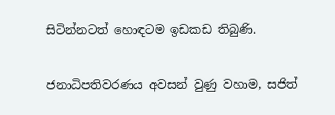සිටින්නටත් හොඳටම ඉඩකඩ තිබුණි.

ජනාධිපතිවරණය අවසන් වුණු වහාම, සජිත්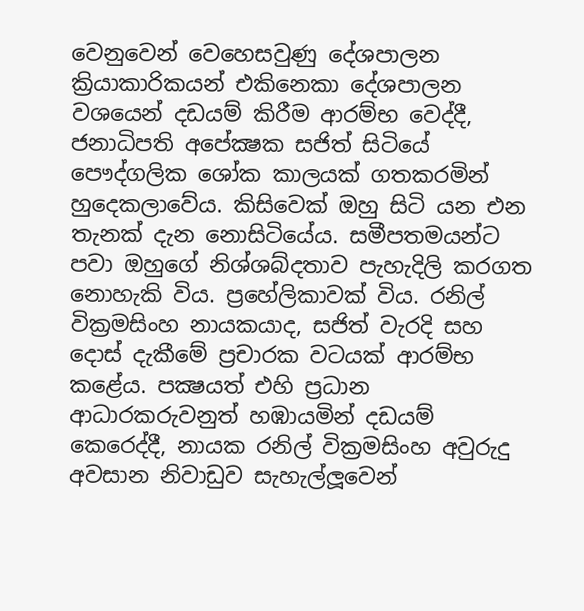වෙනුවෙන් වෙහෙසවුණු දේශපාලන ක්‍රියාකාරිකයන් එකිනෙකා දේශපාලන වශයෙන් දඩයම් කිරීම ආරම්භ වෙද්දී, ජනාධිපති අපේක්‍ෂක සජිත් සිටියේ පෞද්ගලික ශෝක කාලයක් ගතකරමින් හුදෙකලාවේය. කිසිවෙක් ඔහු සිටි යන එන තැනක් දැන නොසිටියේය. සමීපතමයන්ට පවා ඔහුගේ නිශ්ශබ්දතාව පැහැදිලි කරගත නොහැකි විය. ප්‍රහේලිකාවක් විය. රනිල් වික්‍රමසිංහ නායකයාද, සජිත් වැරදි සහ දොස් දැකීමේ ප්‍රචාරක වටයක් ආරම්භ කළේය. පක්‍ෂයත් එහි ප්‍රධාන ආධාරකරුවනුත් හඹායමින් දඩයම් කෙරෙද්දී, නායක රනිල් වික්‍රමසිංහ අවුරුදු අවසාන නිවාඩුව සැහැල්ලූවෙන්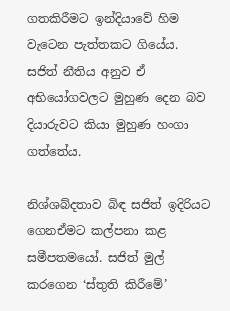ගතකිරීමට ඉන්දියාවේ හිම වැටෙන පැත්තකට ගියේය. සජිත් නීතිය අනුව ඒ අභියෝගවලට මුහුණ දෙන බව දියාරුවට කියා මුහුණ හංගා ගත්තේය.

නිශ්ශබ්දතාව බිඳ සජිත් ඉදිරියට ගෙනඒමට කල්පනා කළ සමීපතමයෝ. සජිත් මුල් කරගෙන ‘ස්තුති කිරීමේ’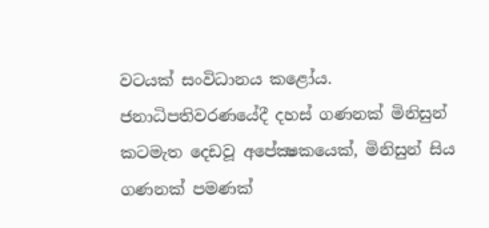වටයක් සංවිධානය කළෝය. ජනාධිපතිවරණයේදී දහස් ගණනක් මිනිසුන් කටමැත දෙඩවූ අපේක්‍ෂකයෙක්, මිනිසුන් සිය ගණනක් පමණක්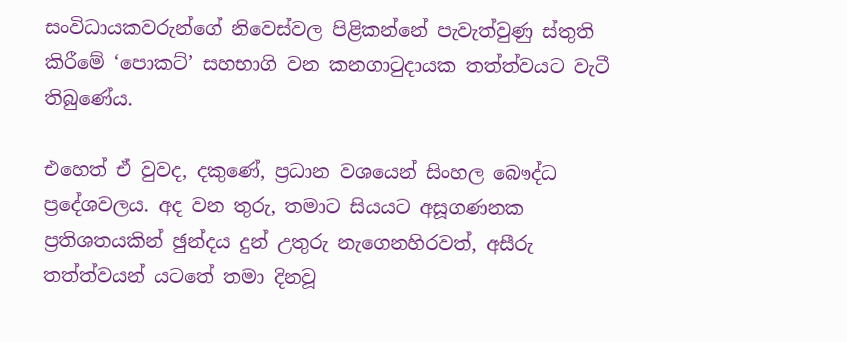සංවිධායකවරුන්ගේ නිවෙස්වල පිළිකන්නේ පැවැත්වුණු ස්තුති කිරීමේ ‘පොකට්’ සහභාගි වන කනගාටුදායක තත්ත්වයට වැටී තිබුණේය.

එහෙත් ඒ වුවද, දකුණේ, ප්‍රධාන වශයෙන් සිංහල බෞද්ධ ප්‍රදේශවලය. අද වන තුරු, තමාට සියයට අසූගණනක ප්‍රතිශතයකින් ඡුන්දය දුන් උතුරු නැගෙනහිරවත්, අසීරු තත්ත්වයන් යටතේ තමා දිනවූ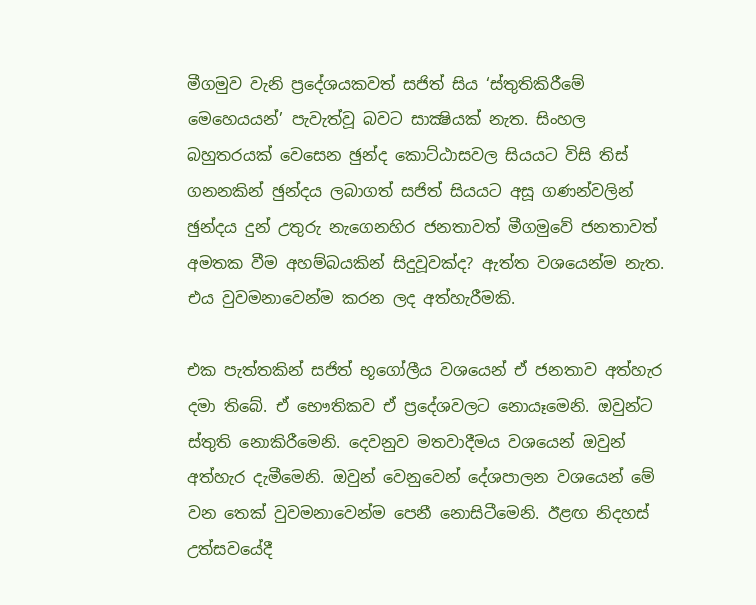මීගමුව වැනි ප්‍රදේශයකවත් සජිත් සිය ‘ස්තුතිකිරීමේ මෙහෙයයන්’ පැවැත්වූ බවට සාක්‍ෂියක් නැත. සිංහල බහුතරයක් වෙසෙන ඡුන්ද කොට්ඨාසවල සියයට විසි තිස් ගනනකින් ඡුන්දය ලබාගත් සජිත් සියයට අසූ ගණන්වලින් ඡුන්දය දුන් උතුරු නැගෙනහිර ජනතාවත් මීගමුවේ ජනතාවත් අමතක වීම අහම්බයකින් සිදුවූවක්ද? ඇත්ත වශයෙන්ම නැත. එය වුවමනාවෙන්ම කරන ලද අත්හැරීමකි.

එක පැත්තකින් සජිත් භූගෝලීය වශයෙන් ඒ ජනතාව අත්හැර දමා තිබේ. ඒ භෞතිකව ඒ ප්‍රදේශවලට නොයෑමෙනි. ඔවුන්ට ස්තුති නොකිරීමෙනි. දෙවනුව මතවාදීමය වශයෙන් ඔවුන් අත්හැර දැමීමෙනි. ඔවුන් වෙනුවෙන් දේශපාලන වශයෙන් මේ වන තෙක් වුවමනාවෙන්ම පෙනී නොසිටීමෙනි. ඊළඟ නිදහස් උත්සවයේදී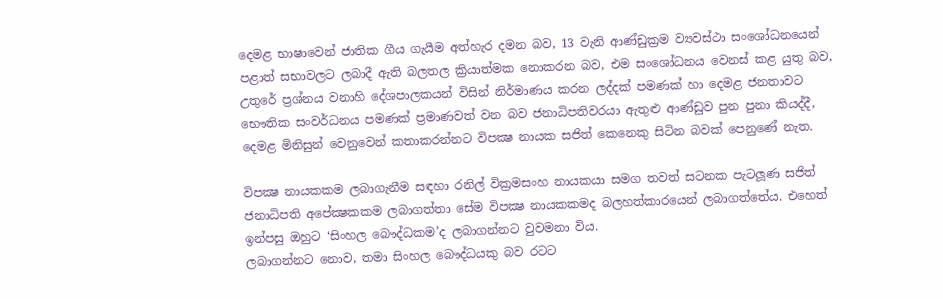දෙමළ භාෂාවෙන් ජාතික ගීය ගැයීම අත්හැර දමන බව, 13 වැනි ආණ්ඩුක්‍රම ව්‍යවස්ථා සංශෝධනයෙන් පළාත් සභාවලට ලබාදී ඇති බලතල ක්‍රියාත්මක නොකරන බව, එම සංශෝධනය වෙනස් කළ යුතු බව, උතුරේ ප්‍රශ්නය වනාහි දේශපාලකයන් විසින් නිර්මාණය කරන ලද්දක් පමණක් හා දෙමළ ජනතාවට භෞතික සංවර්ධනය පමණක් ප්‍රමාණවත් වන බව ජනාධිපතිවරයා ඇතුළු ආණ්ඩුව පුන පුනා කියද්දී, දෙමළ මිනිසුන් වෙනුවෙන් කතාකරන්නට විපක්‍ෂ නායක සජිත් කෙනෙකු සිටින බවක් පෙනුණේ නැත.

විපක්‍ෂ නායකකම ලබාගැනීම සඳහා රනිල් වික්‍රමසංහ නායකයා සමග තවත් සටනක පැටලූණ සජිත් ජනාධිපති අපේක්‍ෂකකම ලබාගත්තා සේම විපක්‍ෂ නායකකමද බලහත්කාරයෙන් ලබාගත්තේය. එහෙත් ඉන්පසු ඔහුට ‘සිංහල බෞද්ධකම’ද ලබාගන්නට වුවමනා විය.
ලබාගන්නට නොව, තමා සිංහල බෞද්ධයකු බව රටට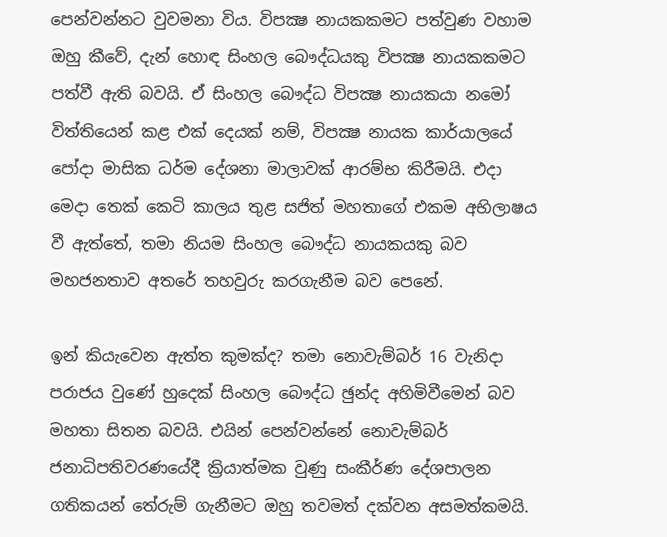පෙන්වන්නට වුවමනා විය. විපක්‍ෂ නායකකමට පත්වුණ වහාම ඔහු කීවේ, දැන් හොඳ සිංහල බෞද්ධයකු විපක්‍ෂ නායකකමට පත්වී ඇති බවයි. ඒ සිංහල බෞද්ධ විපක්‍ෂ නායකයා නමෝ විත්තියෙන් කළ එක් දෙයක් නම්, විපක්‍ෂ නායක කාර්යාලයේ පෝදා මාසික ධර්ම දේශනා මාලාවක් ආරම්භ කිරීමයි. එදා මෙදා තෙක් කෙටි කාලය තුළ සජිත් මහතාගේ එකම අභිලාෂය වී ඇත්තේ, තමා නියම සිංහල බෞද්ධ නායකයකු බව මහජනතාව අතරේ තහවුරු කරගැනීම බව පෙනේ.

ඉන් කියැවෙන ඇත්ත කුමක්ද? තමා නොවැම්බර් 16 වැනිදා පරාජය වුණේ හුදෙක් සිංහල බෞද්ධ ඡුන්ද අහිමිවීමෙන් බව මහතා සිතන බවයි. එයින් පෙන්වන්නේ නොවැම්බර් ජනාධිපතිවරණයේදී ක්‍රියාත්මක වුණු සංකීර්ණ දේශපාලන ගතිකයන් තේරුම් ගැනීමට ඔහු තවමත් දක්වන අසමත්කමයි.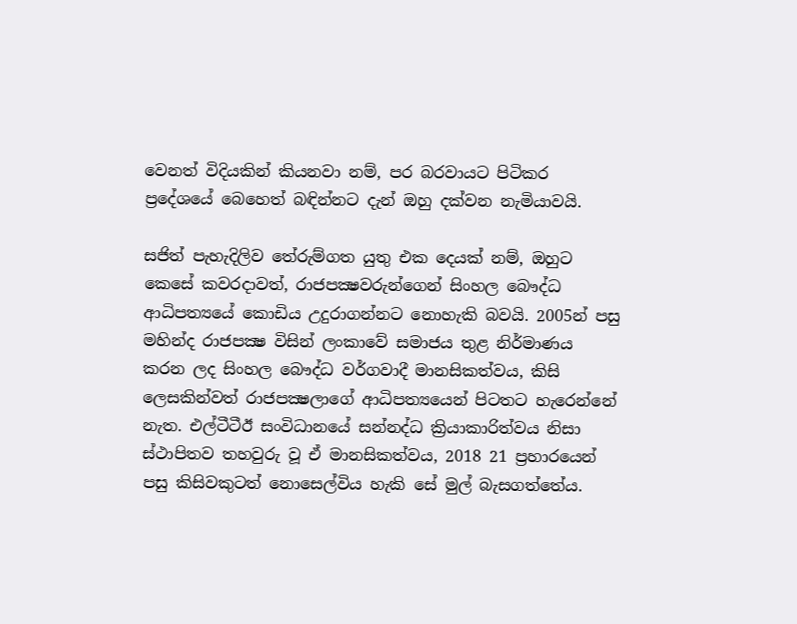වෙනත් විදියකින් කියනවා නම්, පර බරවායට පිටිකර ප්‍රදේශයේ බෙහෙත් බඳින්නට දැන් ඔහු දක්වන නැමියාවයි.

සජිත් පැහැදිලිව තේරුම්ගත යුතු එක දෙයක් නම්, ඔහුට කෙසේ කවරදාවත්, රාජපක්‍ෂවරුන්ගෙන් සිංහල බෞද්ධ ආධිපත්‍යයේ කොඩිය උදුරාගන්නට නොහැකි බවයි. 2005න් පසු මහින්ද රාජපක්‍ෂ විසින් ලංකාවේ සමාජය තුළ නිර්මාණය කරන ලද සිංහල බෞද්ධ වර්ගවාදී මානසිකත්වය, කිසි ලෙසකින්වත් රාජපක්‍ෂලාගේ ආධිපත්‍යයෙන් පිටතට හැරෙන්නේ නැත. එල්ටීටීඊ සංවිධානයේ සන්නද්ධ ක්‍රියාකාරිත්වය නිසා ස්ථාපිතව තහවුරු වූ ඒ මානසිකත්වය, 2018 21 ප්‍රහාරයෙන් පසු කිසිවකුටත් නොසෙල්විය හැකි සේ මුල් බැසගත්තේය.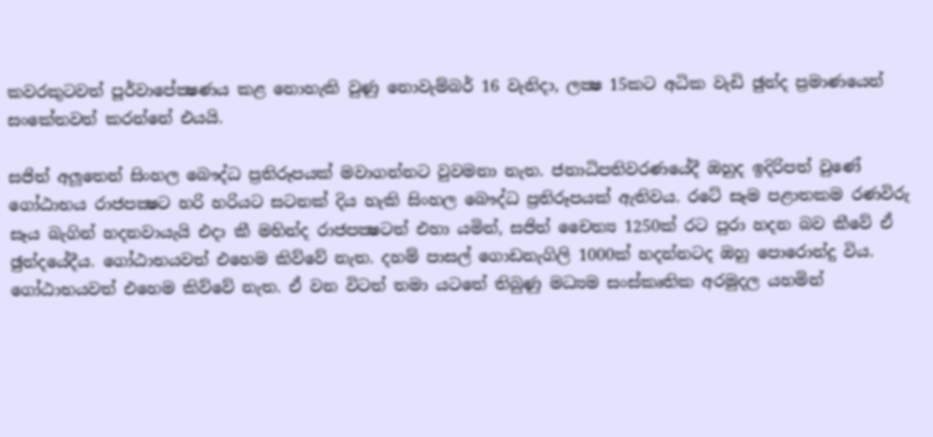කවරකුටවත් පූර්වාපේක්‍ෂණය කළ නොහැකි වුණු නොවැම්බර් 16 වැනිදා, ලක්‍ෂ 15කට අධික වැඩි ඡුන්ද ප්‍රමාණයෙන් සංකේතවත් කරන්නේ එයයි.

සජිත් අලූතෙන් සිංහල බෞද්ධ ප්‍රතිරූපයක් මවාගන්නට වුවමනා නැත. ජනාධිපතිවරණයේදී ඔහුද ඉදිරිපත් වුණේ ගෝඨාභය රාජපක්‍ෂට හරි හරියට සටනක් දිය හැකි සිංහල බෞද්ධ ප්‍රතිරූපයක් ඇතිවය. රටේ සෑම පළාතකම රණවිරු සෑය බැගින් හදනවායැයි එදා කී මහින්ද රාජපක්‍ෂටත් එහා යමින්, සජිත් චෛත්‍ය 1250ක් රට පුරා හදන බව කීවේ ඒ ඡුන්දයේදීය. ගෝඨාභයවත් එහෙම කිව්වේ නැත. දහම් පාසල් ගොඩනැගිලි 1000ක් හදන්නටද ඔහු පොරොන්දු විය. ගෝඨාභයවත් එහෙම කිව්වේ නැත. ඒ වන විටත් තමා යටතේ තිබුණු මධ්‍යම සංස්කෘතික අරමුදල යහමින්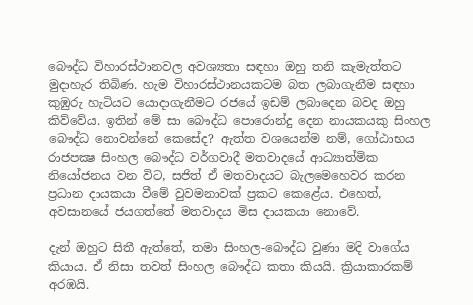බෞද්ධ විහාරස්ථානවල අවශ්‍යතා සඳහා ඔහු තනි කැමැත්තට මුදාහැර තිබිණ. හැම විහාරස්ථානයකටම බත ලබාගැනීම සඳහා කුඹුරු හැටියට යොදාගැනීමට රජයේ ඉඩම් ලබාදෙන බවද ඔහු කිව්වේය. ඉතින් මේ සා බෞද්ධ පොරොන්දු දෙන නායකයකු සිංහල බෞද්ධ නොවන්නේ කෙසේද? ඇත්ත වශයෙන්ම නම්, ගෝඨාභය රාජපක්‍ෂ සිංහල බෞද්ධ වර්ගවාදී මතවාදයේ ආධ්‍යාත්මික නියෝජනය වන විට, සජිත් ඒ මතවාදයට බැලමෙහෙවර කරන ප්‍රධාන දායකයා වීමේ වුවමනාවක් ප්‍රකට කෙළේය. එහෙත්, අවසානයේ ජයගත්තේ මතවාදය මිස දායකයා නොවේ.

දැන් ඔහුට සිතී ඇත්තේ, තමා සිංහල-බෞද්ධ වුණා මදි වාගේය කියාය. ඒ නිසා තවත් සිංහල බෞද්ධ කතා කියයි. ක්‍රියාකාරකම් අරඹයි.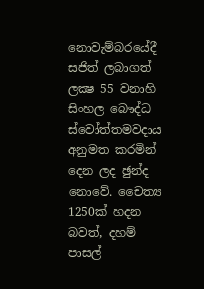නොවැම්බරයේදී සජිත් ලබාගත් ලක්‍ෂ 55 වනාහි සිංහල බෞද්ධ ස්වෝත්තමවදාය අනුමත කරමින් දෙන ලද ඡුන්ද නොවේ. චෛත්‍ය 1250ක් හදන බවත්, දහම් පාසල්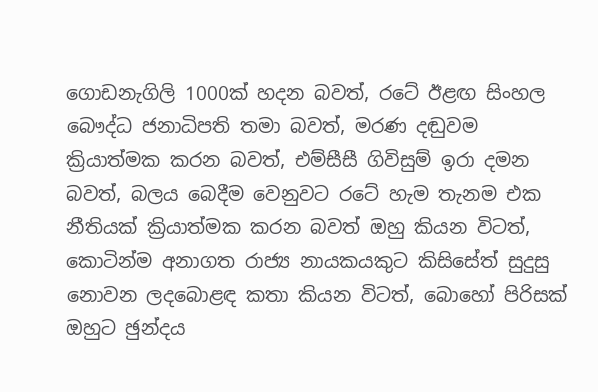ගොඩනැගිලි 1000ක් හදන බවත්, රටේ ඊළඟ සිංහල බෞද්ධ ජනාධිපති තමා බවත්, මරණ දඬුවම ක්‍රියාත්මක කරන බවත්, එම්සීසී ගිවිසුම් ඉරා දමන බවත්, බලය බෙදීම වෙනුවට රටේ හැම තැනම එක නීතියක් ක්‍රියාත්මක කරන බවත් ඔහු කියන විටත්, කොටින්ම අනාගත රාජ්‍ය නායකයකුට කිසිසේත් සුදුසු නොවන ලදබොළඳ කතා කියන විටත්, බොහෝ පිරිසක් ඔහුට ඡුන්දය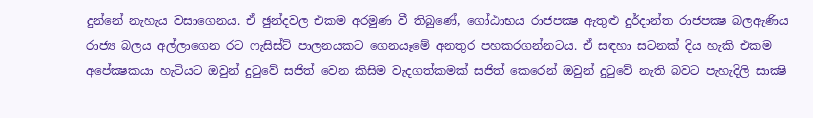දුන්නේ නැහැය වසාගෙනය. ඒ ඡුන්දවල එකම අරමුණ වී තිබුණේ, ගෝඨාභය රාජපක්‍ෂ ඇතුළු දුර්දාන්ත රාජපක්‍ෂ බලඇණිය රාජ්‍ය බලය අල්ලාගෙන රට ෆැසිස්ට් පාලනයකට ගෙනයෑමේ අනතුර පහකරගන්නටය. ඒ සඳහා සටනක් දිය හැකි එකම අපේක්‍ෂකයා හැටියට ඔවුන් දුටුවේ සජිත් වෙන කිසිම වැදගත්කමක් සජිත් කෙරෙන් ඔවුන් දුටුවේ නැති බවට පැහැදිලි සාක්‍ෂි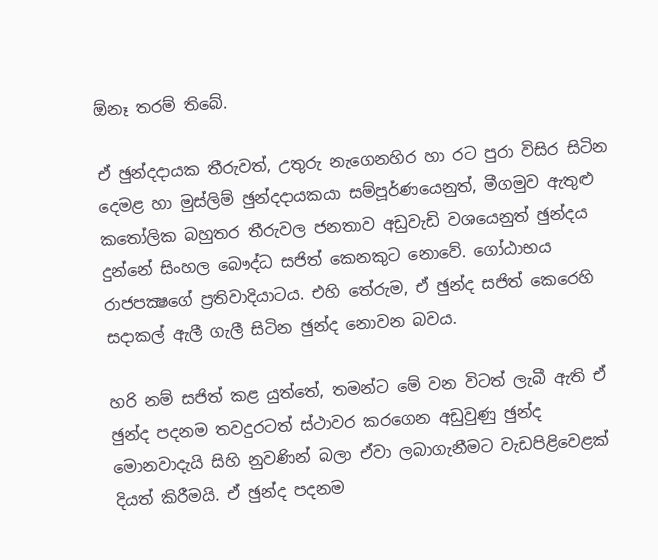ඕනෑ තරම් තිබේ.

ඒ ඡුන්දදායක තීරුවත්, උතුරු නැගෙනහිර හා රට පුරා විසිර සිටින දෙමළ හා මුස්ලිම් ඡුන්දදායකයා සම්පූර්ණයෙනුත්, මීගමුව ඇතුළු කතෝලික බහුතර තීරුවල ජනතාව අඩුවැඩි වශයෙනුත් ඡුන්දය දුන්නේ සිංහල බෞද්ධ සජිත් කෙනකුට නොවේ. ගෝඨාභය රාජපක්‍ෂගේ ප්‍රතිවාදියාටය. එහි තේරුම, ඒ ඡුන්ද සජිත් කෙරෙහි සදාකල් ඇලී ගැලී සිටින ඡුන්ද නොවන බවය.

හරි නම් සජිත් කළ යුත්තේ, තමන්ට මේ වන විටත් ලැබී ඇති ඒ ඡුන්ද පදනම තවදුරටත් ස්ථාවර කරගෙන අඩුවුණු ඡුන්ද මොනවාදැයි සිහි නුවණින් බලා ඒවා ලබාගැනීමට වැඩපිළිවෙළක් දියත් කිරීමයි. ඒ ඡුන්ද පදනම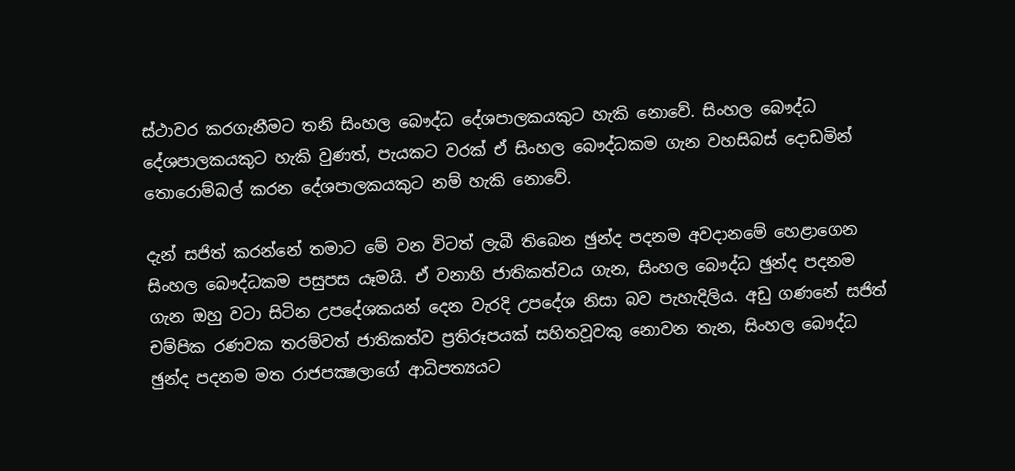ස්ථාවර කරගැනීමට තනි සිංහල බෞද්ධ දේශපාලකයකුට හැකි නොවේ. සිංහල බෞද්ධ දේශපාලකයකුට හැකි වුණත්, පැයකට වරක් ඒ සිංහල බෞද්ධකම ගැන වහසිබස් දොඩමින් තොරොම්බල් කරන දේශපාලකයකුට නම් හැකි නොවේ.

දැන් සජිත් කරන්නේ තමාට මේ වන විටත් ලැබී තිබෙන ඡුන්ද පදනම අවදානමේ හෙළාගෙන සිංහල බෞද්ධකම පසුපස යෑමයි. ඒ වනාහි ජාතිකත්වය ගැන, සිංහල බෞද්ධ ඡුන්ද පදනම ගැන ඔහු වටා සිටින උපදේශකයන් දෙන වැරදි උපදේශ නිසා බව පැහැදිලිය. අඩු ගණනේ සජිත් චම්පික රණවක තරම්වත් ජාතිකත්ව ප්‍රතිරූපයක් සහිතවූවකු නොවන තැන, සිංහල බෞද්ධ ඡුන්ද පදනම මත රාජපක්‍ෂලාගේ ආධිපත්‍යයට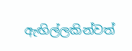ඇඟිල්ලකින්වත්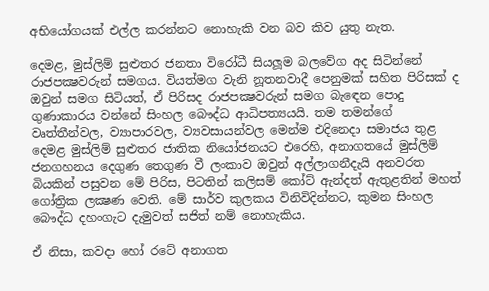අභියෝගයක් එල්ල කරන්නට නොහැකි වන බව කිව යුතු නැත.

දෙමළ, මුස්ලිම් සුළුතර ජනතා විරෝධී සියලූම බලවේග අද සිටින්නේ රාජපක්‍ෂවරුන් සමගය. වියත්මග වැනි නූතනවාදී පෙනුමක් සහිත පිරිසක් ද ඔවුන් සමග සිටියත්, ඒ පිරිසද රාජපක්‍ෂවරුන් සමග බැඳෙන පොදු ගුණාකාරය වන්නේ සිංහල බෞද්ධ ආධිපත්‍යයයි. තම තමන්ගේ වෘත්තීන්වල, ව්‍යාපාරවල, ව්‍යවසායන්වල මෙන්ම එදිනෙදා සමාජය තුළ දෙමළ මුස්ලිම් සුළුතර ජාතික නියෝජනයට එරෙහි, අනාගතයේ මුස්ලිම් ජනගහනය දෙගුණ තෙගුණ වී ලංකාව ඔවුන් අල්ලාගනීදැයි අනවරත බියකින් පසුවන මේ පිරිස, පිටතින් කලිසම් කෝට් ඇන්දත් ඇතුළතින් මහත් ගෝත්‍රික ලක්‍ෂණ වෙති. මේ සාර්ව කුලකය විනිවිදින්නට, කුමන සිංහල බෞද්ධ දහංගැට දැමුවත් සජිත් නම් නොහැකිය.

ඒ නිසා, කවදා හෝ රටේ අනාගත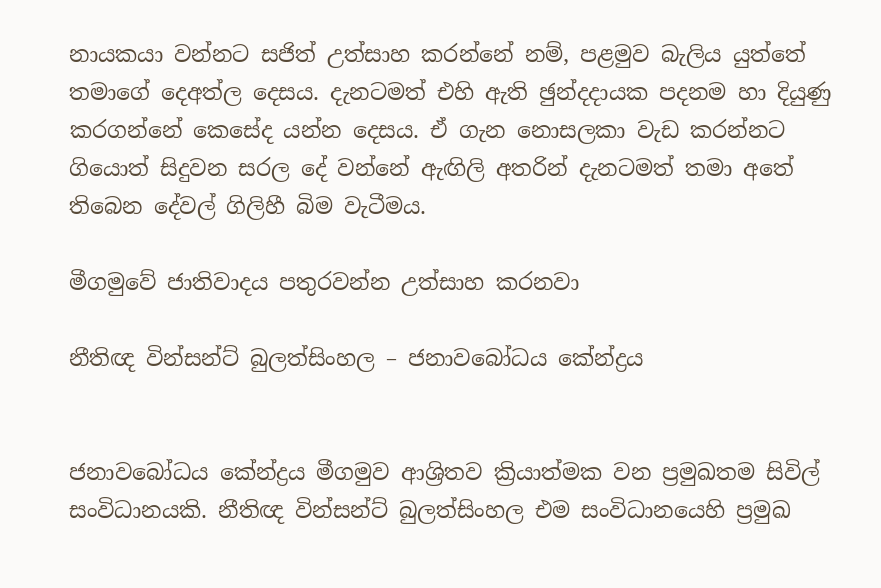නායකයා වන්නට සජිත් උත්සාහ කරන්නේ නම්, පළමුව බැලිය යුත්තේ තමාගේ දෙඅත්ල දෙසය. දැනටමත් එහි ඇති ඡුන්දදායක පදනම හා දියුණු කරගන්නේ කෙසේද යන්න දෙසය. ඒ ගැන නොසලකා වැඩ කරන්නට ගියොත් සිදුවන සරල දේ වන්නේ ඇඟිලි අතරින් දැනටමත් තමා අතේ තිබෙන දේවල් ගිලිහී බිම වැටීමය.

මීගමුවේ ජාතිවාදය පතුරවන්න උත්සාහ කරනවා

නීතිඥ වින්සන්ට් බුලත්සිංහල – ජනාවබෝධය කේන්ද්‍රය


ජනාවබෝධය කේන්ද්‍රය මීගමුව ආශ්‍රිතව ක්‍රියාත්මක වන ප්‍රමුඛතම සිවිල් සංවිධානයකි. නීතිඥ වින්සන්ට් බුලත්සිංහල එම සංවිධානයෙහි ප්‍රමුඛ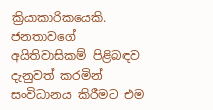ක්‍රියාකාරිකයෙකි. ජනතාවගේ අයිතිවාසිකම් පිළිබඳව දැනුවත් කරමින් සංවිධානය කිරීමට එම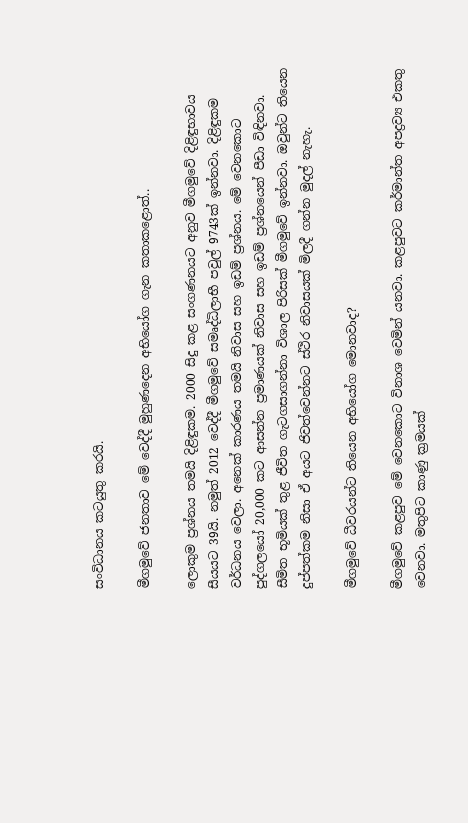සංවිධානය කටයුතු කරයි.

මීගමුවේ ජනතාව මේ වෙද්දී මුහුණදෙන අභියෝග ගැන කතාකළොත්..

ලොකුම ප්‍රශ්නය තමයි දිළිඳුකම. 2000 සිදු කළ සංගණනයට අනුව මීගමුවේ දිළිඳුභාවය සීයයට 39යි. නමුත් 2012 වෙද්දී මීගමුවේ සමෘද්ධිලාභී පවුල් 9743ක් ඉන්නවා. දිළිඳුකම වර්ධනය වෙලා. අනෙක් කාරණය තමයි නිවාස සහ ඉඩම් ප්‍රශ්නය. මේ වෙනකොට පුද්ගලයෝ 20,000 කට ආසන්න ප්‍රමාණයක් නිවාස සහ ඉඩම් ප්‍රශ්නයෙන් පීඩා විඳිනවා. සීමිත භූමියක් තුළ ජීවිත ගැටගසාගන්නා විශාල පිරිසක් මීගමුවේ ඉන්නවා. ඔවුන්ට තියෙන දුප්පත්කම නිසා ඒ අයට ජිවත්වෙන්නට ස්ථිර නිවාසයක් මිලදී ගන්න මුදල් නැහැ.

මීගමුවේ ධීවරයන්ට තියෙන අභියෝග මොනවාද?

මීගමුවේ කළපුව මේ වෙනකොට විනාශ වෙමින් යනවා. කළපුවට කර්මාන්ත අපද්‍රව්‍ය එකතු වෙනවා. මතුපිට කාණු ක්‍රමයක්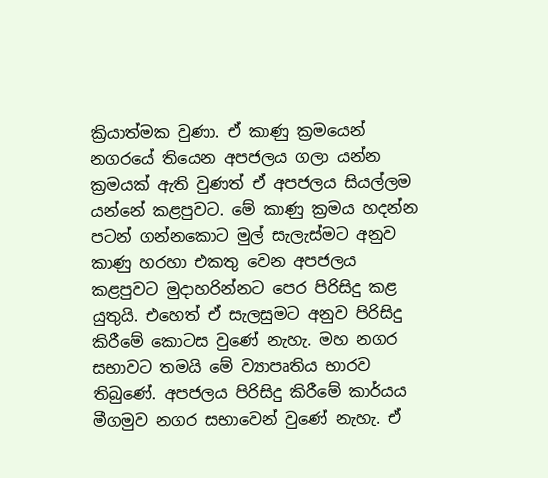ක්‍රියාත්මක වුණා. ඒ කාණු ක්‍රමයෙන් නගරයේ තියෙන අපජලය ගලා යන්න ක්‍රමයක් ඇති වුණත් ඒ අපජලය සියල්ලම යන්නේ කළපුවට. මේ කාණු ක්‍රමය හදන්න පටන් ගන්නකොට මුල් සැලැස්මට අනුව කාණු හරහා එකතු වෙන අපජලය කළපුවට මුදාහරින්නට පෙර පිරිසිදු කළ යුතුයි. එහෙත් ඒ සැලසුමට අනුව පිරිසිදු කිරීමේ කොටස වුණේ නැහැ. මහ නගර සභාවට තමයි මේ ව්‍යාපෘතිය භාරව තිබුණේ. අපජලය පිරිසිදු කිරීමේ කාර්යය මීගමුව නගර සභාවෙන් වුණේ නැහැ. ඒ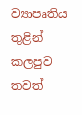ව්‍යාපෘතිය තුළින් කලපුව තවත්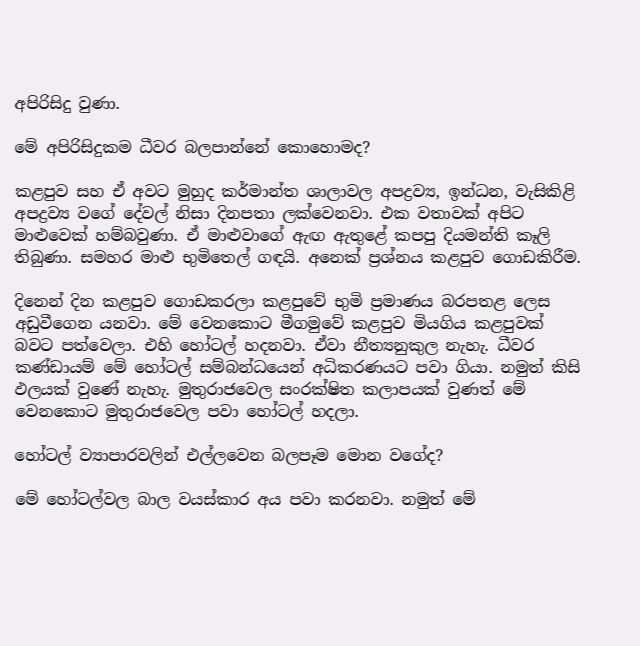අපිරිසිදු වුණා.

මේ අපිරිසිදුකම ධීවර බලපාන්නේ කොහොමද?

කළපුව සහ ඒ අවට මුහුද කර්මාන්ත ශාලාවල අපද්‍රව්‍ය, ඉන්ධන, වැසිකිළි අපද්‍රව්‍ය වගේ දේවල් නිසා දිනපතා ලක්වෙනවා. එක වතාවක් අපිට මාළුවෙක් හම්බවුණා. ඒ මාළුවාගේ ඇඟ ඇතුළේ කපපු දියමන්ති කෑලි තිබුණා. සමහර මාළු භුමිතෙල් ගඳයි. අනෙක් ප්‍රශ්නය කළපුව ගොඩකිරීම.

දිනෙන් දින කළපුව ගොඩකරලා කළපුවේ භුමි ප්‍රමාණය බරපතළ ලෙස අඩුවීගෙන යනවා. මේ වෙනකොට මීගමුවේ කළපුව මියගිය කළපුවක් බවට පත්වෙලා. එහි හෝටල් හදනවා. ඒවා නීත්‍යනුකුල නැහැ. ධීවර කණ්ඩායම් මේ හෝටල් සම්බන්ධයෙන් අධිකරණයට පවා ගියා. නමුත් කිසි ඵලයක් වුණේ නැහැ. මුතුරාජවෙල සංරක්ෂිත කලාපයක් වුණත් මේ වෙනකොට මුතුරාජවෙල පවා හෝටල් හදලා.

හෝටල් ව්‍යාපාරවලින් එල්ලවෙන බලපෑම මොන වගේද?

මේ හෝටල්වල බාල වයස්කාර අය පවා කරනවා. නමුත් මේ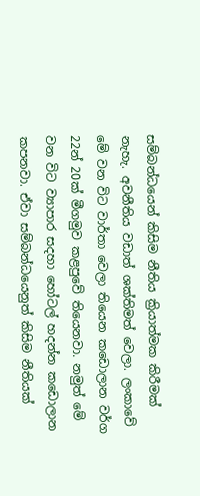සම්බන්ධයෙන් කිසිම නීතිය ක්‍රියාත්මක කිරීමක් නැහැ. අවනීතිය වඩාත් ශක්තිමත් වෙලා. ලංකාවේ මේ වන විට වාර්තා වෙලා තියෙන කඩොලාන වර්ග 22න් 20ක් මීගමුව කළපුවේ තියෙනවා. නමුත් මේ වන විට ව්‍යාපාර සදහා හෝටල් හදන්න කඩොලාන කපනවා. ඒවා සම්බන්ධයෙනුත් කිසිම නීතියක්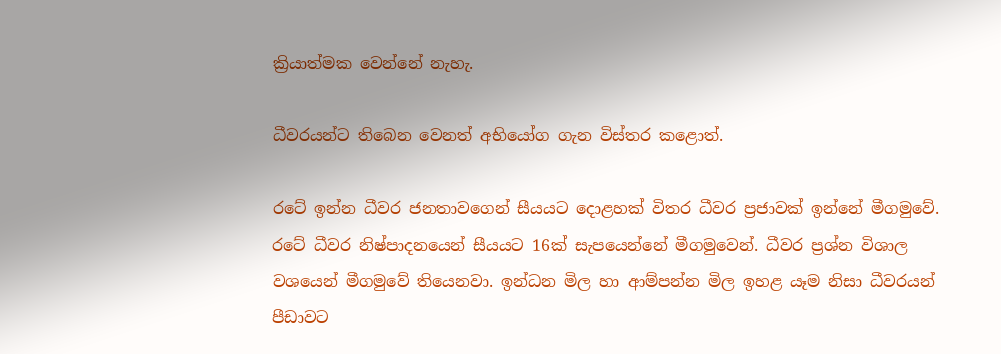ක්‍රියාත්මක වෙන්නේ නැහැ.

ධීවරයන්ට තිබෙන වෙනත් අභියෝග ගැන විස්තර කළොත්.

රටේ ඉන්න ධීවර ජනතාවගෙන් සීයයට දොළහක් විතර ධීවර ප්‍රජාවක් ඉන්නේ මීගමුවේ. රටේ ධීවර නිෂ්පාදනයෙන් සීයයට 16ක් සැපයෙන්නේ මීගමුවෙන්. ධීවර ප්‍රශ්න විශාල වශයෙන් මීගමුවේ තියෙනවා. ඉන්ධන මිල හා ආම්පන්න මිල ඉහළ යෑම නිසා ධීවරයන් පීඩාවට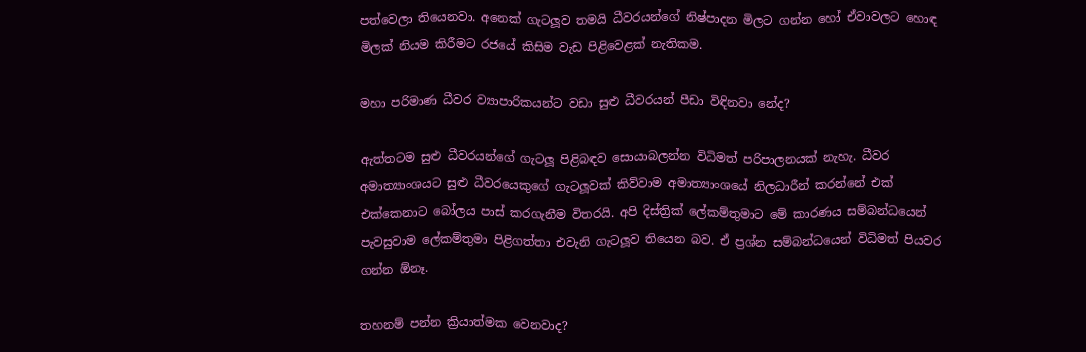පත්වෙලා තියෙනවා. අනෙක් ගැටලූව තමයි ධීවරයන්ගේ නිෂ්පාදන මිලට ගන්න හෝ ඒවාවලට හොඳ මිලක් නියම කිරීමට රජයේ කිසිම වැඩ පිළිවෙළක් නැතිකම.

මහා පරිමාණ ධීවර ව්‍යාපාරිකයන්ට වඩා සුළු ධීවරයන් පීඩා විඳිනවා නේද?

ඇත්තටම සුළු ධීවරයන්ගේ ගැටලූ පිළිබඳව සොයාබලන්න විධිමත් පරිපාලනයක් නැහැ. ධීවර අමාත්‍යාංශයට සුළු ධීවරයෙකුගේ ගැටලූවක් කිව්වාම අමාත්‍යාංශයේ නිලධාරීන් කරන්නේ එක් එක්කෙනාට බෝලය පාස් කරගැනීම විතරයි. අපි දිස්ත්‍රික් ලේකම්තුමාට මේ කාරණය සම්බන්ධයෙන් පැවසුවාම ලේකම්තුමා පිළිගත්තා එවැනි ගැටලූව තියෙන බව. ඒ ප්‍රශ්න සම්බන්ධයෙන් විධිමත් පියවර ගන්න ඕනෑ.

තහනම් පන්න ක්‍රියාත්මක වෙනවාද?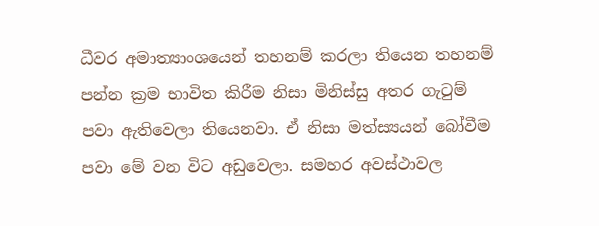ධීවර අමාත්‍යාංශයෙන් තහනම් කරලා තියෙන තහනම් පන්න ක්‍රම භාවිත කිරීම නිසා මිනිස්සු අතර ගැටුම් පවා ඇතිවෙලා තියෙනවා. ඒ නිසා මත්ස්‍යයන් බෝවීම පවා මේ වන විට අඩුවෙලා. සමහර අවස්ථාවල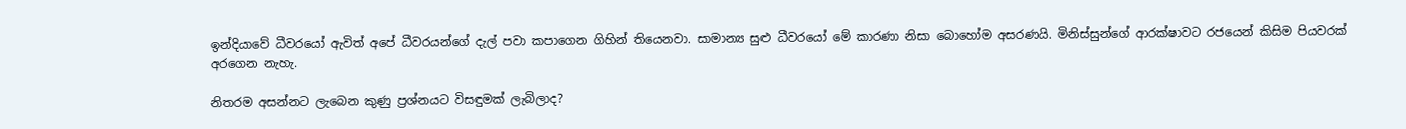ඉන්දියාවේ ධීවරයෝ ඇවිත් අපේ ධීවරයන්ගේ දැල් පවා කපාගෙන ගිහින් තියෙනවා. සාමාන්‍ය සුළු ධීවරයෝ මේ කාරණා නිසා බොහෝම අසරණයි. මිනිස්සුන්ගේ ආරක්ෂාවට රජයෙන් කිසිම පියවරක් අරගෙන නැහැ.

නිතරම අසන්නට ලැබෙන කුණු ප්‍රශ්නයට විසඳුමක් ලැබිලාද?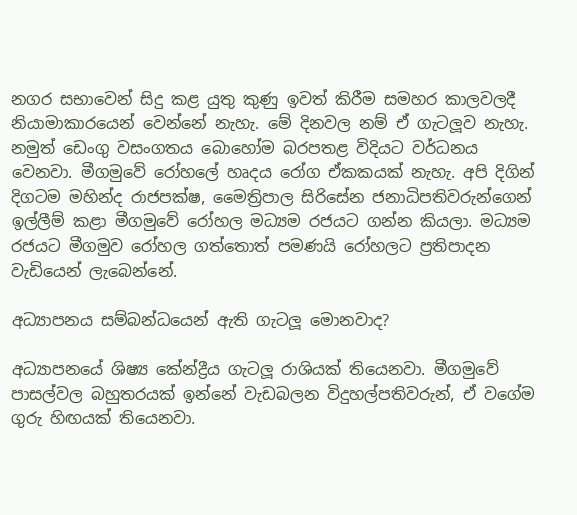නගර සභාවෙන් සිදු කළ යුතු කුණු ඉවත් කිරීම සමහර කාලවලදී නියාමාකාරයෙන් වෙන්නේ නැහැ. මේ දිනවල නම් ඒ ගැටලූව නැහැ. නමුත් ඩෙංගු වසංගතය බොහෝම බරපතළ විදියට වර්ධනය වෙනවා. මීගමුවේ රෝහලේ හෘදය රෝග ඒකකයක් නැහැ. අපි දිගින් දිගටම මහින්ද රාජපක්ෂ, මෛත්‍රිපාල සිරිසේන ජනාධිපතිවරුන්ගෙන් ඉල්ලීම් කළා මීගමුවේ රෝහල මධ්‍යම රජයට ගන්න කියලා. මධ්‍යම රජයට මීගමුව රෝහල ගත්තොත් පමණයි රෝහලට ප්‍රතිපාදන වැඩියෙන් ලැබෙන්නේ.

අධ්‍යාපනය සම්බන්ධයෙන් ඇති ගැටලූ මොනවාද?

අධ්‍යාපනයේ ශිෂ්‍ය කේන්ද්‍රීය ගැටලූ රාශියක් තියෙනවා. මීගමුවේ පාසල්වල බහුතරයක් ඉන්නේ වැඩබලන විදුහල්පතිවරුන්, ඒ වගේම ගුරු හිඟයක් තියෙනවා.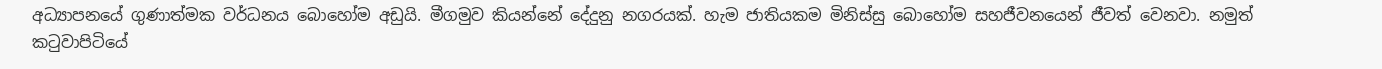අධ්‍යාපනයේ ගුණාත්මක වර්ධනය බොහෝම අඩුයි. මීගමුව කියන්නේ දේදුනු නගරයක්. හැම ජාතියකම මිනිස්සු බොහෝම සහජීවනයෙන් ජීවත් වෙනවා. නමුත් කටුවාපිටියේ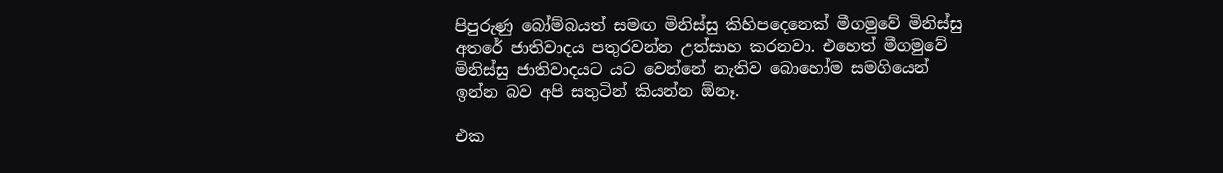පිපුරුණු බෝම්බයත් සමඟ මිනිස්සු කිහිපදෙනෙක් මීගමුවේ මිනිස්සු අතරේ ජාතිවාදය පතුරවන්න උත්සාහ කරනවා. එහෙත් මීගමුවේ මිනිස්සු ජාතිවාදයට යට වෙන්නේ නැතිව බොහෝම සමගියෙන් ඉන්න බව අපි සතුටින් කියන්න ඕනෑ.

එක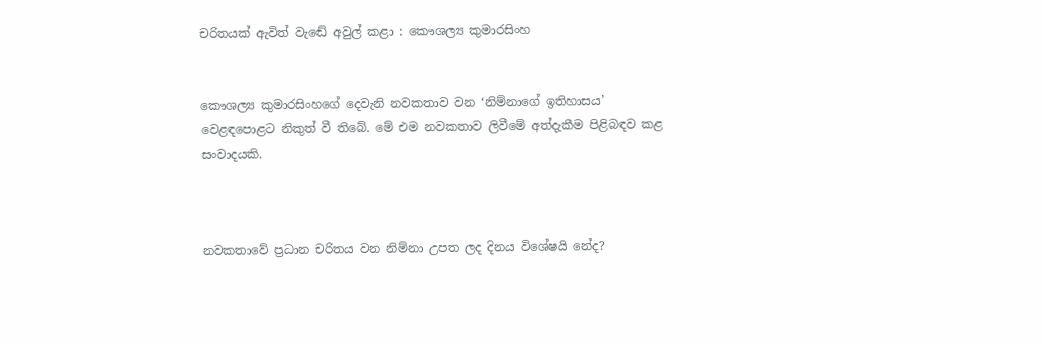චරිතයක් ඇවිත් වැඬේ අවුල් කළා : කෞශල්‍ය කුමාරසිංහ


කෞශල්‍ය කුමාරසිංහගේ දෙවැනි නවකතාව වන ‘නිම්නාගේ ඉතිහාසය’ වෙළඳපොළට නිකුත් වී තිබේ. මේ එම නවකතාව ලිවීමේ අත්දැකීම පිළිබඳව කළ සංවාදයකි.



නවකතාවේ ප්‍රධාන චරිතය වන නිම්නා උපත ලද දිනය විශේෂයි නේද?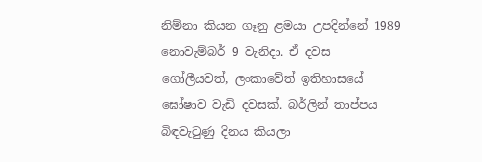නිම්නා කියන ගෑනු ළමයා උපදින්නේ 1989 නොවැම්බර් 9 වැනිදා. ඒ දවස ගෝලීයවත්, ලංකාවේත් ඉතිහාසයේ ඝෝෂාව වැඩි දවසක්. බර්ලින් තාප්පය බිඳවැටුණු දිනය කියලා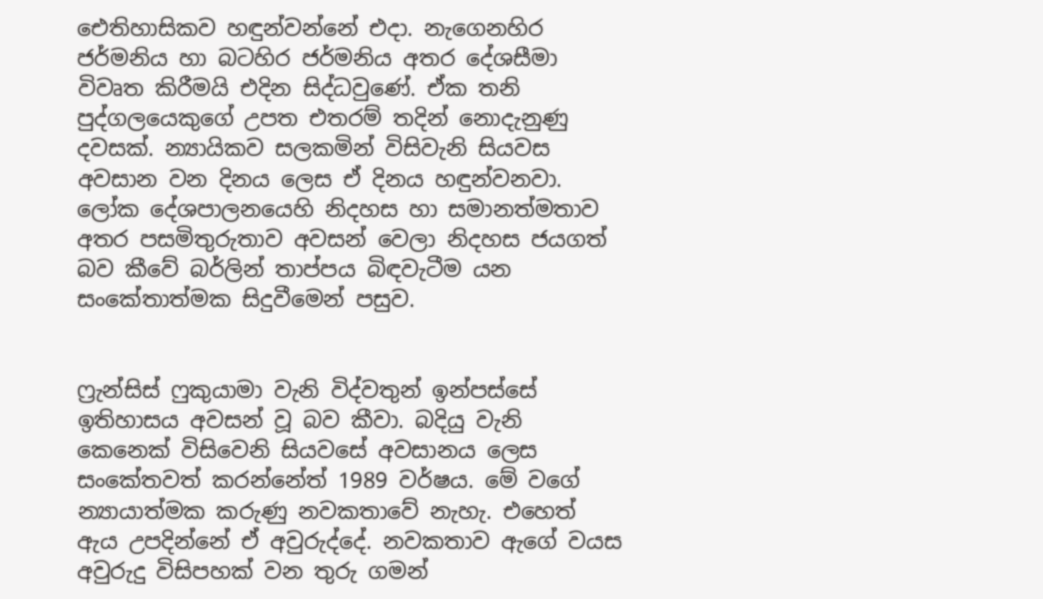ඓතිහාසිකව හඳුන්වන්නේ එදා. නැගෙනහිර ජර්මනිය හා බටහිර ජර්මනිය අතර දේශසීමා විවෘත කිරීමයි එදින සිද්ධවුණේ. ඒක තනි පුද්ගලයෙකුගේ උපත එතරම් තදින් නොදැනුණු දවසක්. න්‍යායිකව සලකමින් විසිවැනි සියවස අවසාන වන දිනය ලෙස ඒ දිනය හඳුන්වනවා. ලෝක දේශපාලනයෙහි නිදහස හා සමානත්මතාව අතර පසමිතුරුතාව අවසන් වෙලා නිදහස ජයගත් බව කීවේ බර්ලින් තාප්පය බිඳවැටීම යන සංකේතාත්මක සිදුවීමෙන් පසුව.


ෆ්‍රැන්සිස් ෆුකුයාමා වැනි විද්වතුන් ඉන්පස්සේ ඉතිහාසය අවසන් වූ බව කීවා. බදියු වැනි කෙනෙක් විසිවෙනි සියවසේ අවසානය ලෙස සංකේතවත් කරන්නේත් 1989 වර්ෂය. මේ වගේ න්‍යායාත්මක කරුණු නවකතාවේ නැහැ. එහෙත් ඇය උපදින්නේ ඒ අවුරුද්දේ. නවකතාව ඇගේ වයස අවුරුදු විසිපහක් වන තුරු ගමන්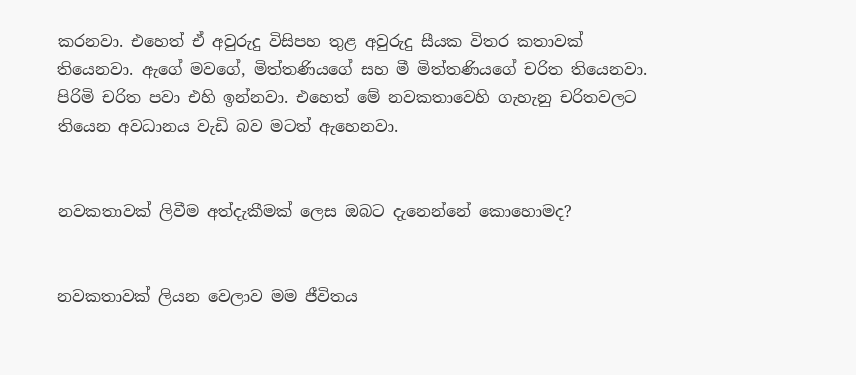කරනවා. එහෙත් ඒ අවුරුදු විසිපහ තුළ අවුරුදු සීයක විතර කතාවක් තියෙනවා. ඇගේ මවගේ, මිත්තණියගේ සහ මී මිත්තණියගේ චරිත තියෙනවා. පිරිමි චරිත පවා එහි ඉන්නවා. එහෙත් මේ නවකතාවෙහි ගැහැනු චරිතවලට තියෙන අවධානය වැඩි බව මටත් ඇහෙනවා.


නවකතාවක් ලිවීම අත්දැකීමක් ලෙස ඔබට දැනෙන්නේ කොහොමද?


නවකතාවක් ලියන වෙලාව මම ජීවිතය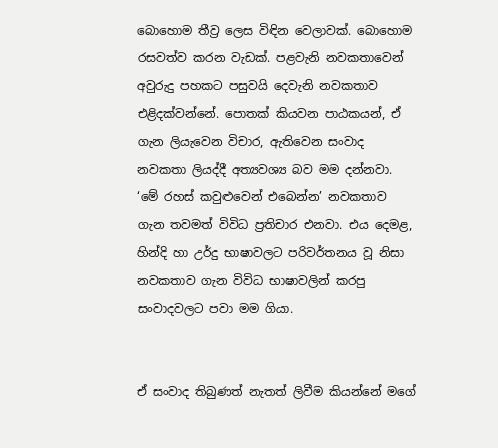බොහොම තීව්‍ර ලෙස විඳින වෙලාවක්. බොහොම රසවත්ව කරන වැඩක්. පළවැනි නවකතාවෙන් අවුරුදු පහකට පසුවයි දෙවැනි නවකතාව එළිදක්වන්නේ. පොතක් කියවන පාඨකයන්, ඒ ගැන ලියැවෙන විචාර, ඇතිවෙන සංවාද නවකතා ලියද්දී අත්‍යවශ්‍ය බව මම දන්නවා. ‘මේ රහස් කවුළුවෙන් එබෙන්න’ නවකතාව ගැන තවමත් විවිධ ප්‍රතිචාර එනවා. එය දෙමළ, හින්දි හා උර්දු භාෂාවලට පරිවර්තනය වූ නිසා නවකතාව ගැන විවිධ භාෂාවලින් කරපු සංවාදවලට පවා මම ගියා.


ඒ සංවාද තිබුණත් නැතත් ලිවීම කියන්නේ මගේ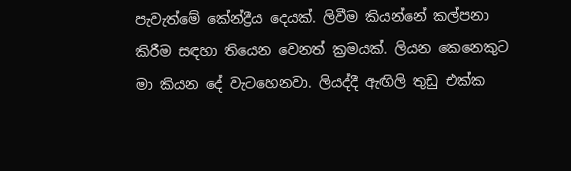පැවැත්මේ කේන්ද්‍රීය දෙයක්. ලිවීම කියන්නේ කල්පනා කිරීම සඳහා තියෙන වෙනත් ක්‍රමයක්. ලියන කෙනෙකුට මා කියන දේ වැටහෙනවා. ලියද්දී ඇඟිලි තුඩු එක්ක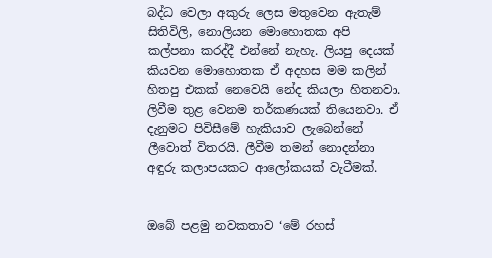බද්ධ වෙලා අකුරු ලෙස මතුවෙන ඇතැම් සිතිවිලි, නොලියන මොහොතක අපි කල්පනා කරද්දී එන්නේ නැහැ. ලියපු දෙයක් කියවන මොහොතක ඒ අදහස මම කලින් හිතපු එකක් නෙවෙයි නේද කියලා හිතනවා. ලිවීම තුළ වෙනම තර්කණයක් තියෙනවා. ඒ දැනුමට පිවිසීමේ හැකියාව ලැබෙන්නේ ලීවොත් විතරයි. ලීවීම තමන් නොදන්නා අඳුරු කලාපයකට ආලෝකයක් වැටීමක්.


ඔබේ පළමු නවකතාව ‘මේ රහස්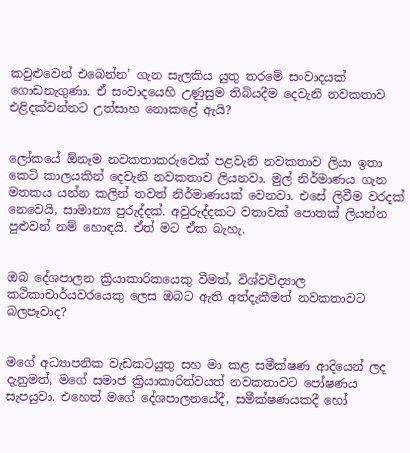කවුළුවෙන් එබෙන්න’ ගැන සැලකිය යුතු තරමේ සංවාදයක් ගොඩනැගුණා. ඒ සංවාදයෙහි උණුසුම තිබියදීම දෙවැනි නවකතාව එළිදක්වන්නට උත්සාහ නොකළේ ඇයි?


ලෝකයේ ඕනෑම නවකතාකරුවෙක් පළවැනි නවකතාව ලියා ඉතා කෙටි කාලයකින් දෙවැනි නවකතාව ලියනවා. මුල් නිර්මාණය ගැන මතකය යන්න කලින් තවත් නිර්මාණයක් වෙනවා. එසේ ලිවීම වරදක් නෙවෙයි, සාමාන්‍ය පුරුද්දක්. අවුරුද්දකට වතාවක් පොතක් ලියන්න පුළුවන් නම් හොඳයි. ඒත් මට ඒක බැහැ.


ඔබ දේශපාලන ක්‍රියාකාරිකයෙකු වීමත්, විශ්වවිද්‍යාල කථිකාචාර්යවරයෙකු ලෙස ඔබට ඇති අත්දැකීමත් නවකතාවට බලපෑවාද?


මගේ අධ්‍යාපනික වැඩකටයුතු සහ මා කළ සමීක්ෂණ ආදියෙන් ලද දැනුමත්, මගේ සමාජ ක්‍රියාකාරිත්වයත් නවකතාවට පෝෂණය සැපයුවා. එහෙත් මගේ දේශපාලනයේදී, සමීක්ෂණයකදී හෝ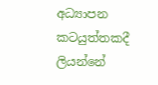අධ්‍යාපන කටයුත්තකදී ලියන්නේ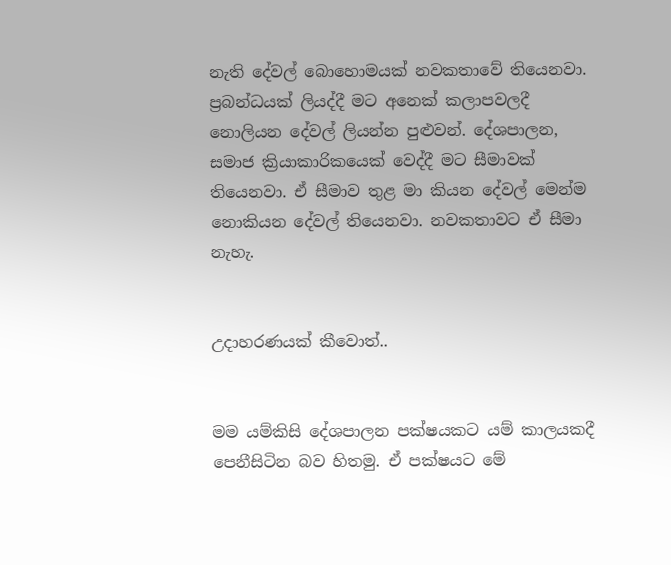නැති දේවල් බොහොමයක් නවකතාවේ තියෙනවා. ප්‍රබන්ධයක් ලියද්දී මට අනෙක් කලාපවලදී නොලියන දේවල් ලියන්න පුළුවන්. දේශපාලන, සමාජ ක්‍රියාකාරිකයෙක් වෙද්දී මට සීමාවක් තියෙනවා. ඒ සීමාව තුළ මා කියන දේවල් මෙන්ම නොකියන දේවල් තියෙනවා. නවකතාවට ඒ සීමා නැහැ.


උදාහරණයක් කීවොත්..


මම යම්කිසි දේශපාලන පක්ෂයකට යම් කාලයකදී පෙනීසිටින බව හිතමු. ඒ පක්ෂයට මේ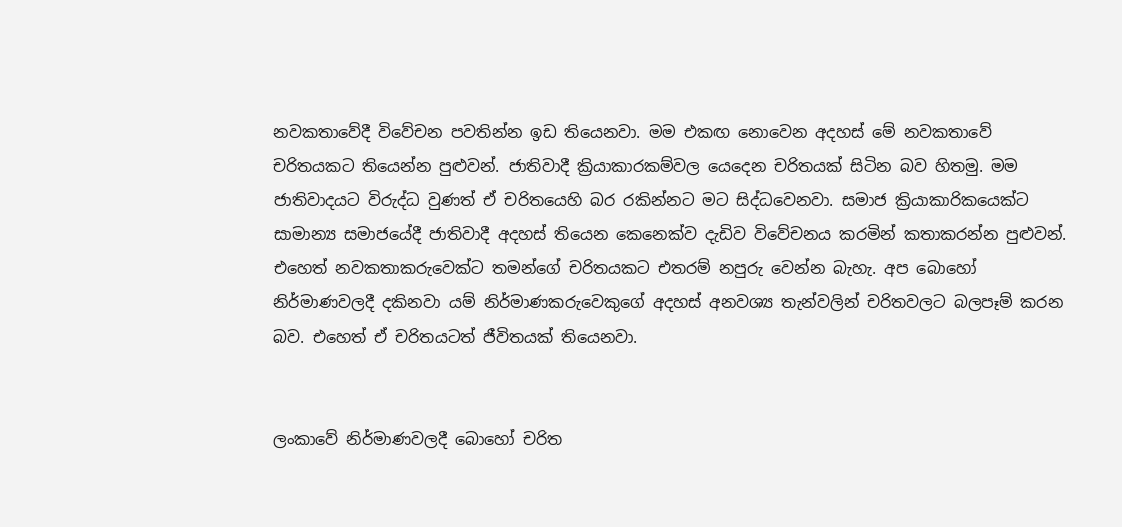නවකතාවේදී විවේචන පවතින්න ඉඩ තියෙනවා. මම එකඟ නොවෙන අදහස් මේ නවකතාවේ චරිතයකට තියෙන්න පුළුවන්. ජාතිවාදී ක්‍රියාකාරකම්වල යෙදෙන චරිතයක් සිටින බව හිතමු. මම ජාතිවාදයට විරුද්ධ වුණත් ඒ චරිතයෙහි බර රකින්නට මට සිද්ධවෙනවා. සමාජ ක්‍රියාකාරිකයෙක්ට සාමාන්‍ය සමාජයේදී ජාතිවාදී අදහස් තියෙන කෙනෙක්ව දැඩිව විවේචනය කරමින් කතාකරන්න පුළුවන්. එහෙත් නවකතාකරුවෙක්ට තමන්ගේ චරිතයකට එතරම් නපුරු වෙන්න බැහැ. අප බොහෝ නිර්මාණවලදී දකිනවා යම් නිර්මාණකරුවෙකුගේ අදහස් අනවශ්‍ය තැන්වලින් චරිතවලට බලපෑම් කරන බව. එහෙත් ඒ චරිතයටත් ජීවිතයක් තියෙනවා.


ලංකාවේ නිර්මාණවලදී බොහෝ චරිත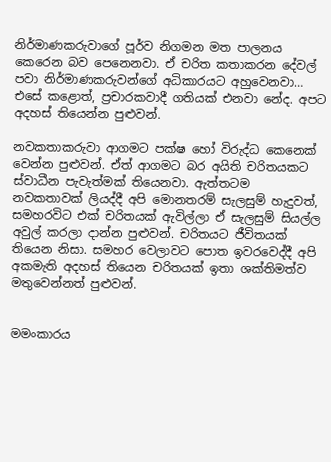නිර්මාණකරුවාගේ පූර්ව නිගමන මත පාලනය කෙරෙන බව පෙනෙනවා. ඒ චරිත කතාකරන දේවල් පවා නිර්මාණකරුවන්ගේ අධිකාරයට අහුවෙනවා…
එසේ කළොත්, ප්‍රචාරකවාදී ගතියක් එනවා නේද. අපට අදහස් තියෙන්න පුළුවන්.

නවකතාකරුවා ආගමට පක්ෂ හෝ විරුද්ධ කෙනෙක් වෙන්න පුළුවන්. ඒත් ආගමට බර අයිති චරිතයකට ස්වාධීන පැවැත්මක් තියෙනවා. ඇත්තටම නවකතාවක් ලියද්දී අපි මොනතරම් සැලසුම් හැදුවත්, සමහරවිට එක් චරිතයක් ඇවිල්ලා ඒ සැලසුම් සියල්ල අවුල් කරලා දාන්න පුළුවන්. චරිතයට ජීවිතයක් තියෙන නිසා. සමහර වෙලාවට පොත ඉවරවෙද්දී අපි අකමැති අදහස් තියෙන චරිතයක් ඉතා ශක්තිමත්ව මතුවෙන්නත් පුළුවන්.


මමංකාරය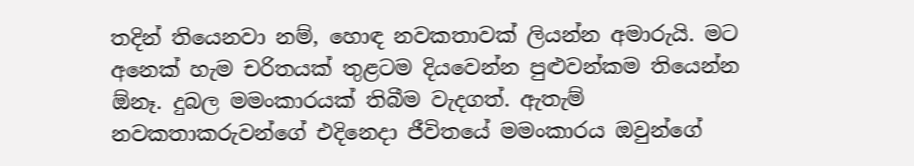තදින් තියෙනවා නම්, හොඳ නවකතාවක් ලියන්න අමාරුයි. මට අනෙක් හැම චරිතයක් තුළටම දියවෙන්න පුළුවන්කම තියෙන්න ඕනෑ. දුබල මමංකාරයක් තිබීම වැදගත්. ඇතැම් නවකතාකරුවන්ගේ එදිනෙදා ජීවිතයේ මමංකාරය ඔවුන්ගේ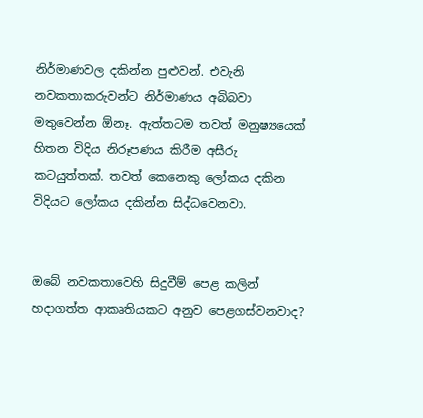නිර්මාණවල දකින්න පුළුවන්. එවැනි නවකතාකරුවන්ට නිර්මාණය අබිබවා මතුවෙන්න ඕනෑ. ඇත්තටම තවත් මනුෂ්‍යයෙක් හිතන විදිය නිරූපණය කිරීම අසීරු කටයුත්තක්. තවත් කෙනෙකු ලෝකය දකින විදියට ලෝකය දකින්න සිද්ධවෙනවා.


ඔබේ නවකතාවෙහි සිදුවීම් පෙළ කලින් හදාගත්ත ආකෘතියකට අනුව පෙළගස්වනවාද?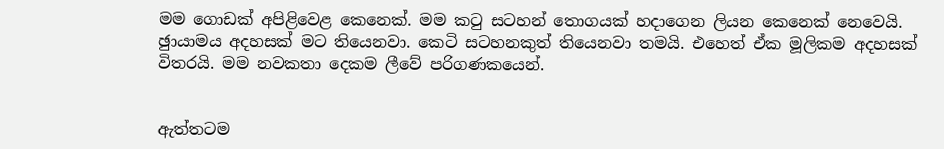මම ගොඩක් අපිළිවෙළ කෙනෙක්. මම කටු සටහන් තොගයක් හදාගෙන ලියන කෙනෙක් නෙවෙයි. ඡුායාමය අදහසක් මට තියෙනවා. කෙටි සටහනකුත් තියෙනවා තමයි. එහෙත් ඒක මූලිකම අදහසක් විතරයි. මම නවකතා දෙකම ලීවේ පරිගණකයෙන්.


ඇත්තටම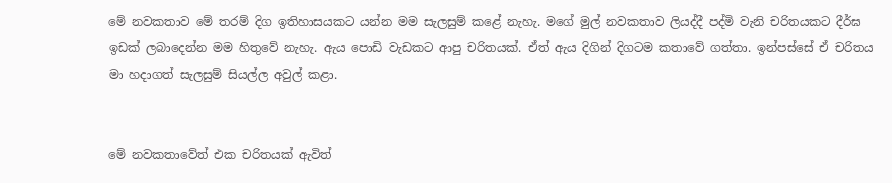මේ නවකතාව මේ තරම් දිග ඉතිහාසයකට යන්න මම සැලසුම් කළේ නැහැ. මගේ මුල් නවකතාව ලියද්දී පද්මි වැනි චරිතයකට දීර්ඝ ඉඩක් ලබාදෙන්න මම හිතුවේ නැහැ. ඇය පොඩි වැඩකට ආපු චරිතයක්. ඒත් ඇය දිගින් දිගටම කතාවේ ගත්තා. ඉන්පස්සේ ඒ චරිතය මා හදාගත් සැලසුම් සියල්ල අවුල් කළා.


මේ නවකතාවේත් එක චරිතයක් ඇවිත්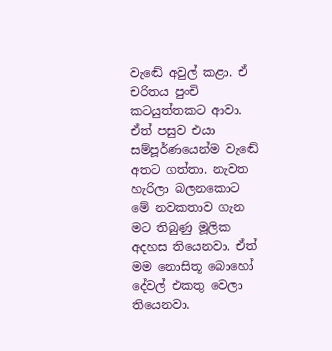වැඬේ අවුල් කළා. ඒ චරිතය පුංචි කටයුත්තකට ආවා. ඒත් පසුව එයා සම්පූර්ණයෙන්ම වැඬේ අතට ගත්තා. නැවත හැරිලා බලනකොට මේ නවකතාව ගැන මට තිබුණු මූලික අදහස තියෙනවා. ඒත් මම නොසිතූ බොහෝ දේවල් එකතු වෙලා තියෙනවා.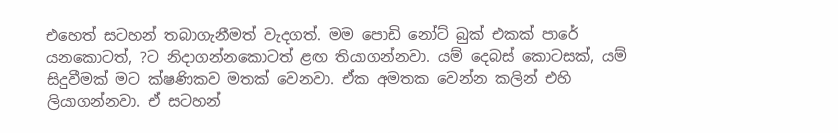එහෙත් සටහන් තබාගැනීමත් වැදගත්. මම පොඩි නෝට් බුක් එකක් පාරේ යනකොටත්, ?ට නිදාගන්නකොටත් ළඟ තියාගන්නවා. යම් දෙබස් කොටසක්, යම් සිදුවීමක් මට ක්ෂණිකව මතක් වෙනවා. ඒක අමතක වෙන්න කලින් එහි ලියාගන්නවා. ඒ සටහන්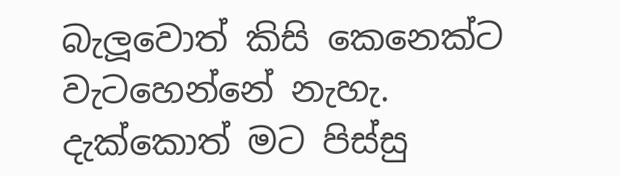බැලූවොත් කිසි කෙනෙක්ට වැටහෙන්නේ නැහැ. දැක්කොත් මට පිස්සු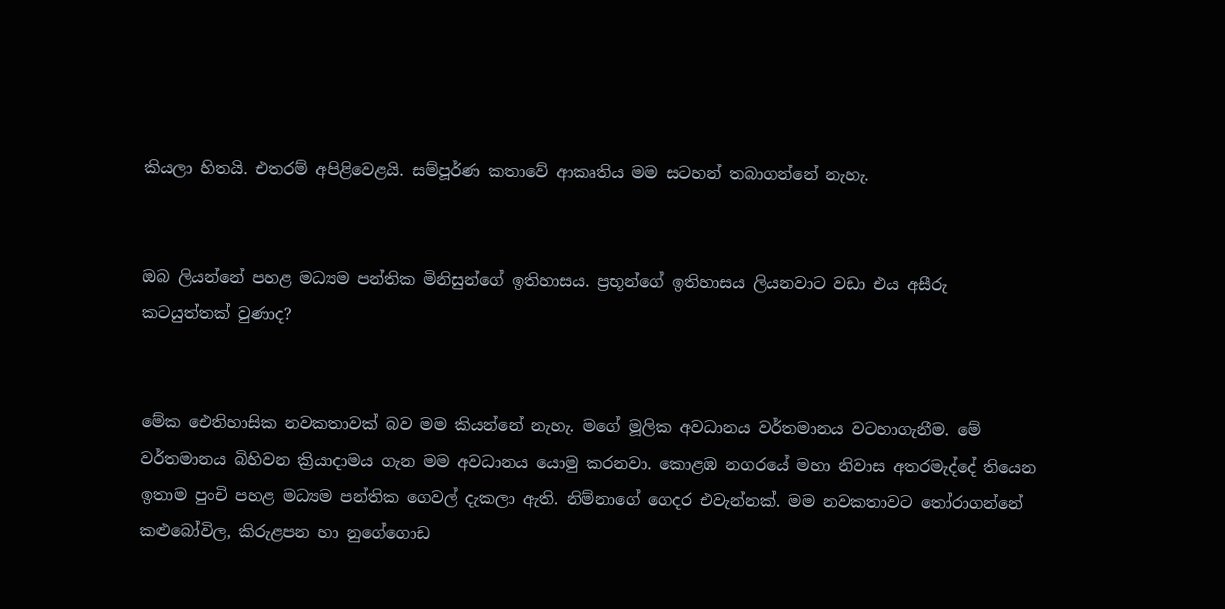කියලා හිතයි. එතරම් අපිළිවෙළයි. සම්පූර්ණ කතාවේ ආකෘතිය මම සටහන් තබාගන්නේ නැහැ.


ඔබ ලියන්නේ පහළ මධ්‍යම පන්තික මිනිසුන්ගේ ඉතිහාසය. ප්‍රභූන්ගේ ඉතිහාසය ලියනවාට වඩා එය අසීරු කටයුත්තක් වුණාද?


මේක ඓතිහාසික නවකතාවක් බව මම කියන්නේ නැහැ. මගේ මූලික අවධානය වර්තමානය වටහාගැනීම. මේ වර්තමානය බිහිවන ක්‍රියාදාමය ගැන මම අවධානය යොමු කරනවා. කොළඹ නගරයේ මහා නිවාස අතරමැද්දේ තියෙන ඉතාම පුංචි පහළ මධ්‍යම පන්තික ගෙවල් දැකලා ඇති. නිම්නාගේ ගෙදර එවැන්නක්. මම නවකතාවට තෝරාගන්නේ කළුබෝවිල, කිරුළපන හා නුගේගොඩ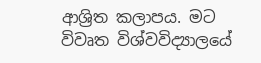ආශ්‍රිත කලාපය. මට විවෘත විශ්වවිද්‍යාලයේ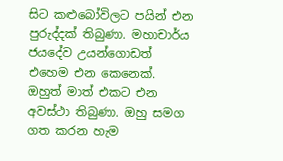සිට කළුබෝවිලට පයින් එන පුරුද්දක් තිබුණා. මහාචාර්ය ජයදේව උයන්ගොඩත් එහෙම එන කෙනෙක්. ඔහුත් මාත් එකට එන අවස්ථා තිබුණා. ඔහු සමග ගත කරන හැම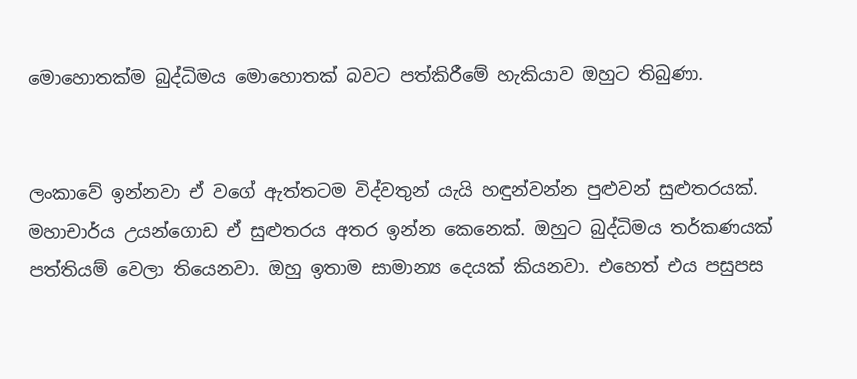මොහොතක්ම බුද්ධිමය මොහොතක් බවට පත්කිරීමේ හැකියාව ඔහුට තිබුණා.


ලංකාවේ ඉන්නවා ඒ වගේ ඇත්තටම විද්වතුන් යැයි හඳුන්වන්න පුළුවන් සුළුතරයක්. මහාචාර්ය උයන්ගොඩ ඒ සුළුතරය අතර ඉන්න කෙනෙක්. ඔහුට බුද්ධිමය තර්කණයක් පත්තියම් වෙලා තියෙනවා. ඔහු ඉතාම සාමාන්‍ය දෙයක් කියනවා. එහෙත් එය පසුපස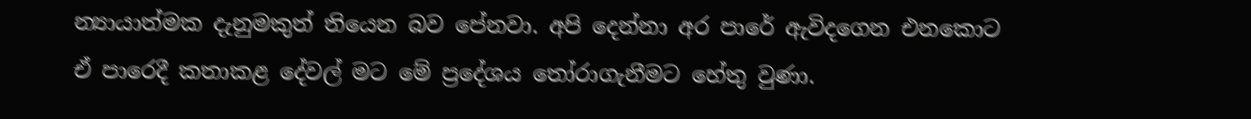න්‍යායාත්මක දැනුමකුත් තියෙන බව පේනවා. අපි දෙන්නා අර පාරේ ඇවිදගෙන එනකොට ඒ පාරෙදී කතාකළ දේවල් මට මේ ප්‍රදේශය තෝරාගැනීමට හේතු වුණා.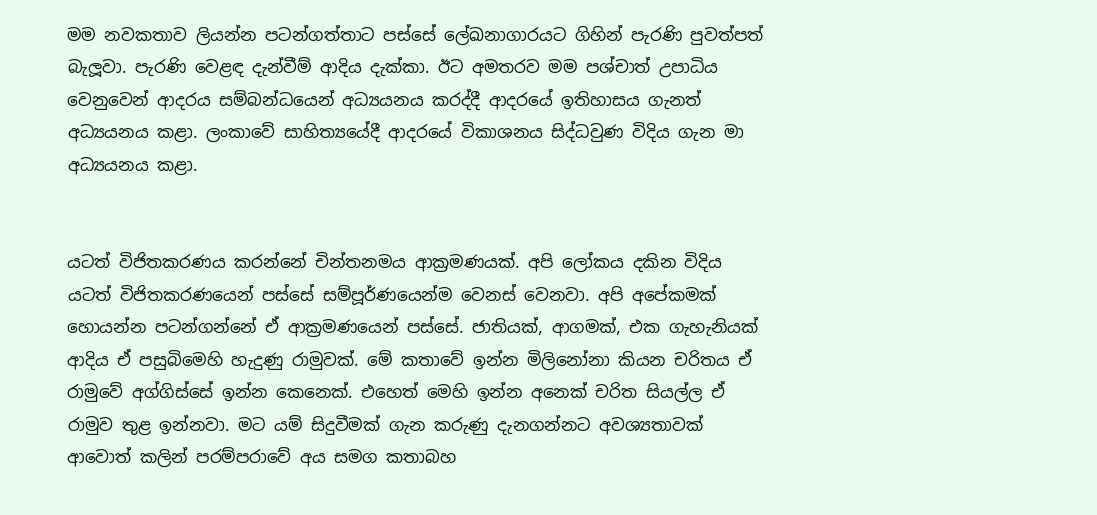මම නවකතාව ලියන්න පටන්ගත්තාට පස්සේ ලේඛනාගාරයට ගිහින් පැරණි පුවත්පත් බැලූවා. පැරණි වෙළඳ දැන්වීම් ආදිය දැක්කා. ඊට අමතරව මම පශ්චාත් උපාධිය වෙනුවෙන් ආදරය සම්බන්ධයෙන් අධ්‍යයනය කරද්දී ආදරයේ ඉතිහාසය ගැනත් අධ්‍යයනය කළා. ලංකාවේ සාහිත්‍යයේදී ආදරයේ විකාශනය සිද්ධවුණ විදිය ගැන මා අධ්‍යයනය කළා.


යටත් විජිතකරණය කරන්නේ චින්තනමය ආක්‍රමණයක්. අපි ලෝකය දකින විදිය යටත් විජිතකරණයෙන් පස්සේ සම්පූර්ණයෙන්ම වෙනස් වෙනවා. අපි අපේකමක් හොයන්න පටන්ගන්නේ ඒ ආක්‍රමණයෙන් පස්සේ. ජාතියක්, ආගමක්, එක ගැහැනියක් ආදිය ඒ පසුබිමෙහි හැදුණු රාමුවක්. මේ කතාවේ ඉන්න මිලිනෝනා කියන චරිතය ඒ රාමුවේ අග්ගිස්සේ ඉන්න කෙනෙක්. එහෙත් මෙහි ඉන්න අනෙක් චරිත සියල්ල ඒ රාමුව තුළ ඉන්නවා. මට යම් සිදුවීමක් ගැන කරුණු දැනගන්නට අවශ්‍යතාවක් ආවොත් කලින් පරම්පරාවේ අය සමග කතාබහ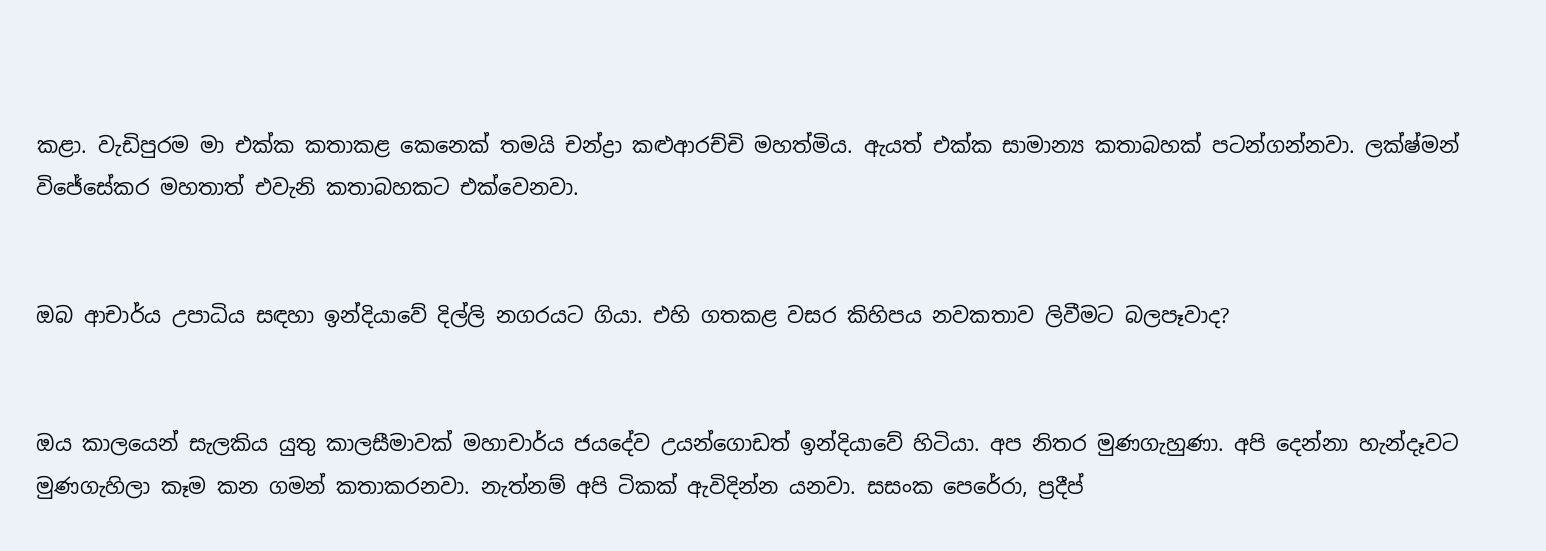කළා. වැඩිපුරම මා එක්ක කතාකළ කෙනෙක් තමයි චන්ද්‍රා කළුආරච්චි මහත්මිය. ඇයත් එක්ක සාමාන්‍ය කතාබහක් පටන්ගන්නවා. ලක්ෂ්මන් විජේසේකර මහතාත් එවැනි කතාබහකට එක්වෙනවා.


ඔබ ආචාර්ය උපාධිය සඳහා ඉන්දියාවේ දිල්ලි නගරයට ගියා. එහි ගතකළ වසර කිහිපය නවකතාව ලිවීමට බලපෑවාද?


ඔය කාලයෙන් සැලකිය යුතු කාලසීමාවක් මහාචාර්ය ජයදේව උයන්ගොඩත් ඉන්දියාවේ හිටියා. අප නිතර මුණගැහුණා. අපි දෙන්නා හැන්දෑවට මුණගැහිලා කෑම කන ගමන් කතාකරනවා. නැත්නම් අපි ටිකක් ඇවිදින්න යනවා. සසංක පෙරේරා, ප්‍රදීප්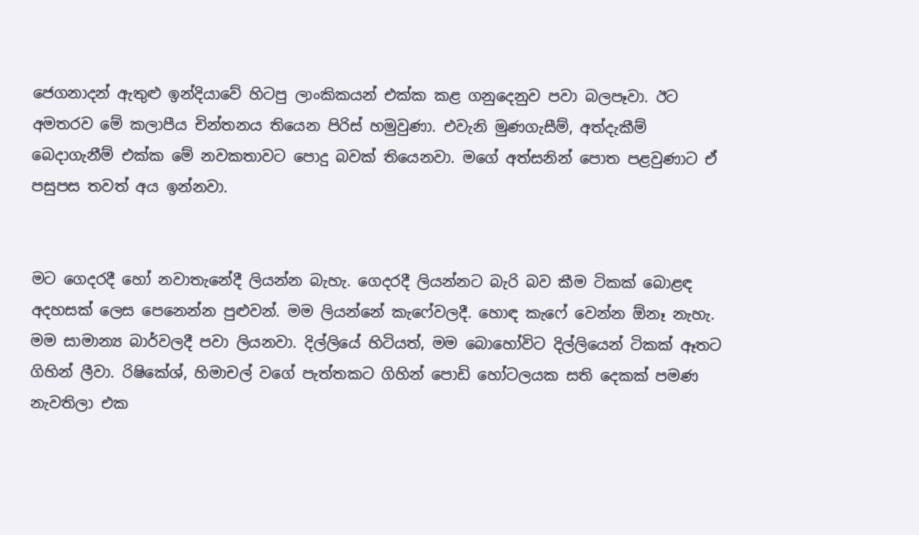ජෙගනාදන් ඇතුළු ඉන්දියාවේ හිටපු ලාංකිකයන් එක්ක කළ ගනුදෙනුව පවා බලපෑවා. ඊට අමතරව මේ කලාපීය චින්තනය තියෙන පිරිස් හමුවුණා. එවැනි මුණගැසීම්, අත්දැකීම් බෙදාගැනීම් එක්ක මේ නවකතාවට පොදු බවක් තියෙනවා. මගේ අත්සනින් පොත පළවුණාට ඒ පසුපස තවත් අය ඉන්නවා.


මට ගෙදරදී හෝ නවාතැනේදී ලියන්න බැහැ. ගෙදරදී ලියන්නට බැරි බව කීම ටිකක් බොළඳ අදහසක් ලෙස පෙනෙන්න පුළුවන්. මම ලියන්නේ කැෆේවලදී. හොඳ කැෆේ වෙන්න ඕනෑ නැහැ. මම සාමාන්‍ය බාර්වලදී පවා ලියනවා. දිල්ලියේ හිටියත්, මම බොහෝවිට දිල්ලියෙන් ටිකක් ඈතට ගිහින් ලීවා. රිෂිකේශ්, හිමාචල් වගේ පැත්තකට ගිහින් පොඩි හෝටලයක සති දෙකක් පමණ නැවතිලා එක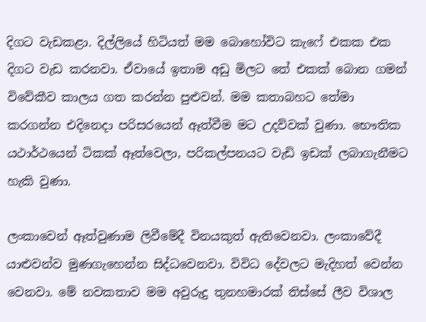දිගට වැඩකළා. දිල්ලියේ හිටියත් මම බොහෝවිට කැෆේ එකක එක දිගට වැඩ කරනවා. ඒවායේ ඉතාම අඩු මිලට තේ එකක් බොන ගමන් විවේකීව කාලය ගත කරන්න පුළුවන්. මම කතාබහට තේමා කරගන්න එදිනෙදා පරිසරයෙන් ඈත්වීම මට උදව්වක් වුණා. භෞතික යථාර්ථයෙන් ටිකක් ඈත්වෙලා, පරිකල්පනයට වැඩි ඉඩක් ලබාගැනීමට හැකි වුණා.

ලංකාවෙන් ඈත්වුණාම ලිවීමේදී විනයකුත් ඇතිවෙනවා. ලංකාවේදී යාළුවන්ව මුණගැහෙන්න සිද්ධවෙනවා. විවිධ දේවලට මැදිහත් වෙන්න වෙනවා. මේ නවකතාව මම අවුරුදු තුනහමාරක් තිස්සේ ලීව විශාල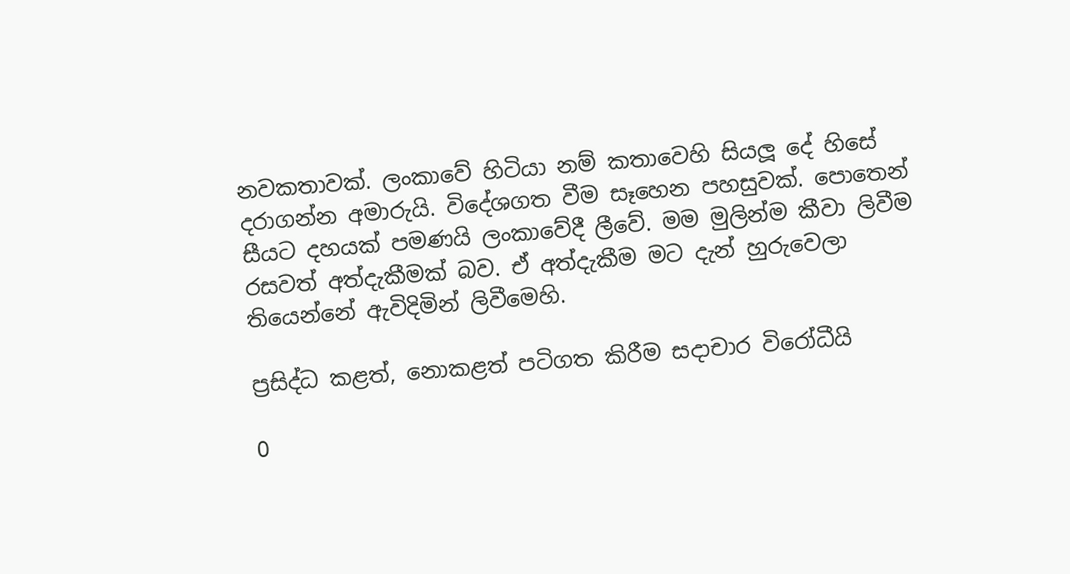නවකතාවක්. ලංකාවේ හිටියා නම් කතාවෙහි සියලූ දේ හිසේ දරාගන්න අමාරුයි. විදේශගත වීම සෑහෙන පහසුවක්. පොතෙන් සීයට දහයක් පමණයි ලංකාවේදී ලීවේ. මම මුලින්ම කීවා ලිවීම රසවත් අත්දැකීමක් බව. ඒ අත්දැකීම මට දැන් හුරුවෙලා තියෙන්නේ ඇවිදිමින් ලිවීමෙහි.

ප්‍රසිද්ධ කළත්, නොකළත් පටිගත කිරීම සදාචාර විරෝධීයි

0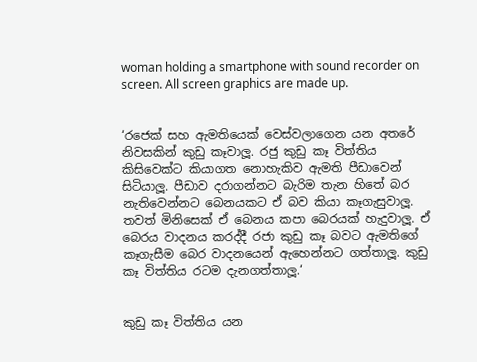woman holding a smartphone with sound recorder on screen. All screen graphics are made up.


‘රජෙක් සහ ඇමතියෙක් වෙස්වලාගෙන යන අතරේ නිවසකින් කුඩු කෑවාලූ. රජු කුඩු කෑ විත්තිය කිසිවෙක්ට කියාගත නොහැකිව ඇමති පීඩාවෙන් සිටියාලූ. පීඩාව දරාගන්නට බැරිම තැන හිතේ බර නැතිවෙන්නට බෙනයකට ඒ බව කියා කෑගැසුවාලූ. තවත් මිනිසෙක් ඒ බෙනය කපා බෙරයක් හැදුවාලූ. ඒ බෙරය වාදනය කරද්දී රජා කුඩු කෑ බවට ඇමතිගේ කෑගැසීම බෙර වාදනයෙන් ඇහෙන්නට ගත්තාලූ. කුඩු කෑ විත්තිය රටම දැනගත්තාලූ.‘


කුඩු කෑ විත්තිය යන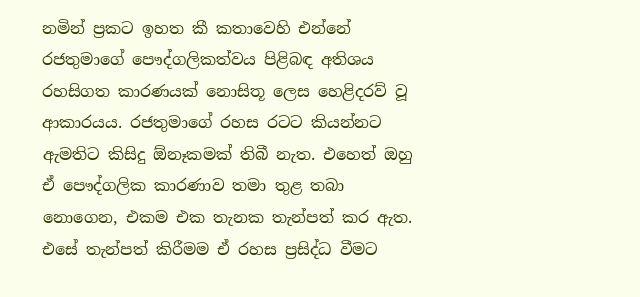නමින් ප්‍රකට ඉහත කී කතාවෙහි එන්නේ රජතුමාගේ පෞද්ගලිකත්වය පිළිබඳ අතිශය රහසිගත කාරණයක් නොසිතූ ලෙස හෙළිදරව් වූ ආකාරයය. රජතුමාගේ රහස රටට කියන්නට ඇමතිට කිසිදු ඕනෑකමක් තිබී නැත. එහෙත් ඔහු ඒ පෞද්ගලික කාරණාව තමා තුළ තබා නොගෙන, එකම එක තැනක තැන්පත් කර ඇත. එසේ තැන්පත් කිරීමම ඒ රහස ප්‍රසිද්ධ වීමට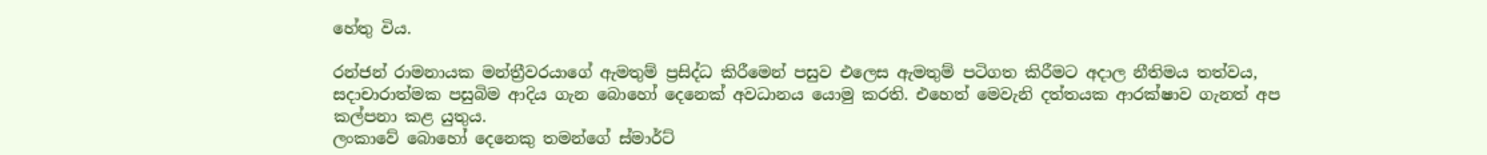හේතු විය.

රන්ජන් රාමනායක මන්ත්‍රීවරයාගේ ඇමතුම් ප්‍රසිද්ධ කිරීමෙන් පසුව එලෙස ඇමතුම් පටිගත කිරීමට අදාල නීතිමය තත්වය, සදාචාරාත්මක පසුබිම ආදිය ගැන බොහෝ දෙනෙක් අවධානය යොමු කරති. එහෙත් මෙවැනි දත්තයක ආරක්ෂාව ගැනත් අප කල්පනා කළ යුතුය.
ලංකාවේ බොහෝ දෙනෙකු තමන්ගේ ස්මාර්ට්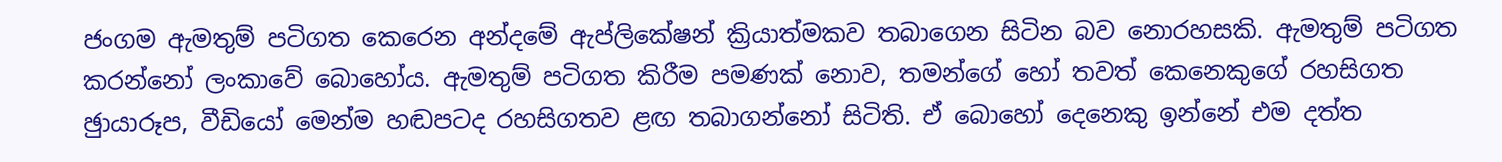ජංගම ඇමතුම් පටිගත කෙරෙන අන්දමේ ඇප්ලිකේෂන් ක්‍රියාත්මකව තබාගෙන සිටින බව නොරහසකි. ඇමතුම් පටිගත කරන්නෝ ලංකාවේ බොහෝය. ඇමතුම් පටිගත කිරීම පමණක් නොව, තමන්ගේ හෝ තවත් කෙනෙකුගේ රහසිගත ඡුායාරූප, වීඩියෝ මෙන්ම හඬපටද රහසිගතව ළඟ තබාගන්නෝ සිටිති. ඒ බොහෝ දෙනෙකු ඉන්නේ එම දත්ත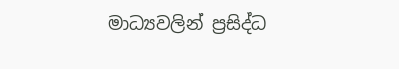මාධ්‍යවලින් ප්‍රසිද්ධ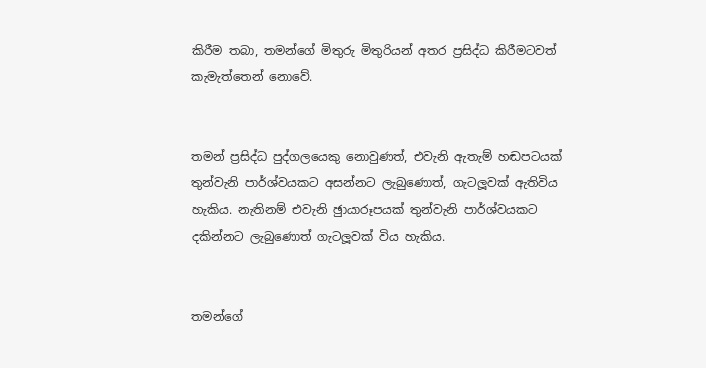කිරීම තබා, තමන්ගේ මිතුරු මිතුරියන් අතර ප්‍රසිද්ධ කිරීමටවත් කැමැත්තෙන් නොවේ.


තමන් ප්‍රසිද්ධ පුද්ගලයෙකු නොවුණත්, එවැනි ඇතැම් හඬපටයක් තුන්වැනි පාර්ශ්වයකට අසන්නට ලැබුණොත්, ගැටලූවක් ඇතිවිය හැකිය. නැතිනම් එවැනි ඡුායාරූපයක් තුන්වැනි පාර්ශ්වයකට දකින්නට ලැබුණොත් ගැටලූවක් විය හැකිය.


තමන්ගේ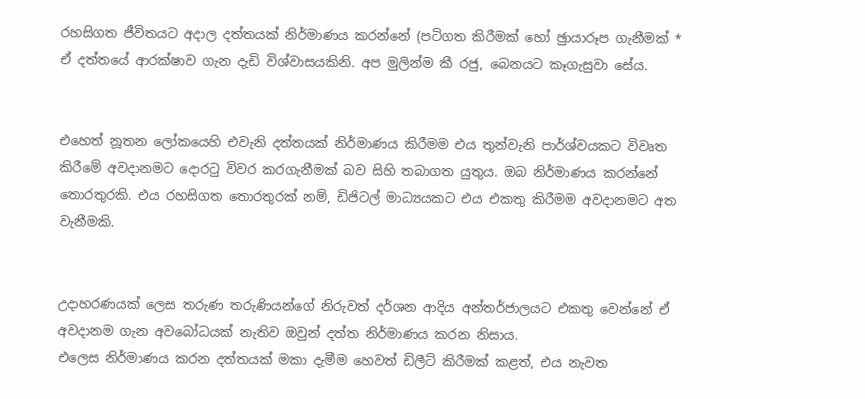රහසිගත ජීවිතයට අදාල දත්තයක් නිර්මාණය කරන්නේ (පටිගත කිරීමක් හෝ ඡුායාරූප ගැනීමක් * ඒ දත්තයේ ආරක්ෂාව ගැන දැඩි විශ්වාසයකිනි. අප මුලින්ම කී රජු, බෙනයට කෑගැසුවා සේය.


එහෙත් නූතන ලෝකයෙහි එවැනි දත්තයක් නිර්මාණය කිරීමම එය තුන්වැනි පාර්ශ්වයකට විවෘත කිරීමේ අවදානමට දොරටු විවර කරගැනීමක් බව සිහි තබාගත යුතුය. ඔබ නිර්මාණය කරන්නේ තොරතුරකි. එය රහසිගත තොරතුරක් නම්, ඩිජිටල් මාධ්‍යයකට එය එකතු කිරීමම අවදානමට අත වැනීමකි.


උදාහරණයක් ලෙස තරුණ තරුණියන්ගේ නිරුවත් දර්ශන ආදිය අන්තර්ජාලයට එකතු වෙන්නේ ඒ අවදානම ගැන අවබෝධයක් නැතිව ඔවුන් දත්ත නිර්මාණය කරන නිසාය.
එලෙස නිර්මාණය කරන දත්තයක් මකා දැමීම හෙවත් ඩිලීට් කිරීමක් කළත්, එය නැවත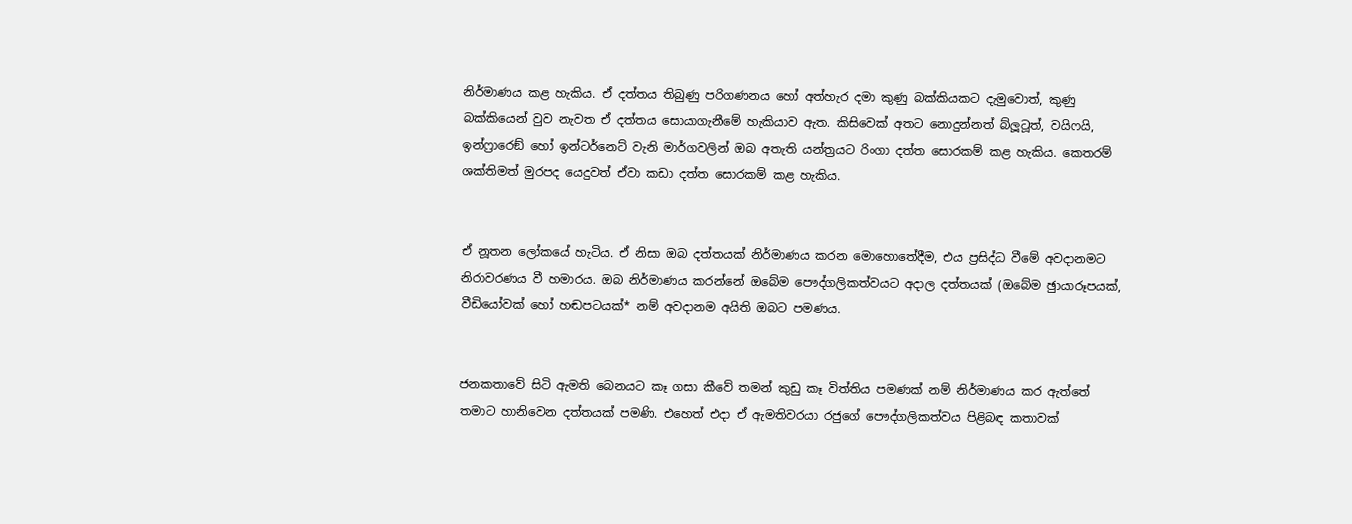නිර්මාණය කළ හැකිය. ඒ දත්තය තිබුණු පරිගණනය හෝ අත්හැර දමා කුණු බක්කියකට දැමුවොත්, කුණු බක්කියෙන් වුව නැවත ඒ දත්තය සොයාගැනීමේ හැකියාව ඇත. කිසිවෙක් අතට නොදුන්නත් බ්ලූටූත්, වයිෆයි, ඉන්ෆ්‍රාරෙඞ් හෝ ඉන්ටර්නෙට් වැනි මාර්ගවලින් ඔබ අතැති යන්ත්‍රයට රිංගා දත්ත සොරකම් කළ හැකිය. කෙතරම් ශක්තිමත් මුරපද යෙදුවත් ඒවා කඩා දත්ත සොරකම් කළ හැකිය.


ඒ නූතන ලෝකයේ හැටිය. ඒ නිසා ඔබ දත්තයක් නිර්මාණය කරන මොහොතේදීම, එය ප්‍රසිද්ධ වීමේ අවදානමට නිරාවරණය වී හමාරය. ඔබ නිර්මාණය කරන්නේ ඔබේම පෞද්ගලිකත්වයට අදාල දත්තයක් (ඔබේම ඡුායාරූපයක්, වීඩියෝවක් හෝ හඬපටයක්* නම් අවදානම අයිති ඔබට පමණය.


ජනකතාවේ සිටි ඇමති බෙනයට කෑ ගසා කීවේ තමන් කුඩු කෑ විත්තිය පමණක් නම් නිර්මාණය කර ඇත්තේ තමාට හානිවෙන දත්තයක් පමණි. එහෙත් එදා ඒ ඇමතිවරයා රජුගේ පෞද්ගලිකත්වය පිළිබඳ කතාවක්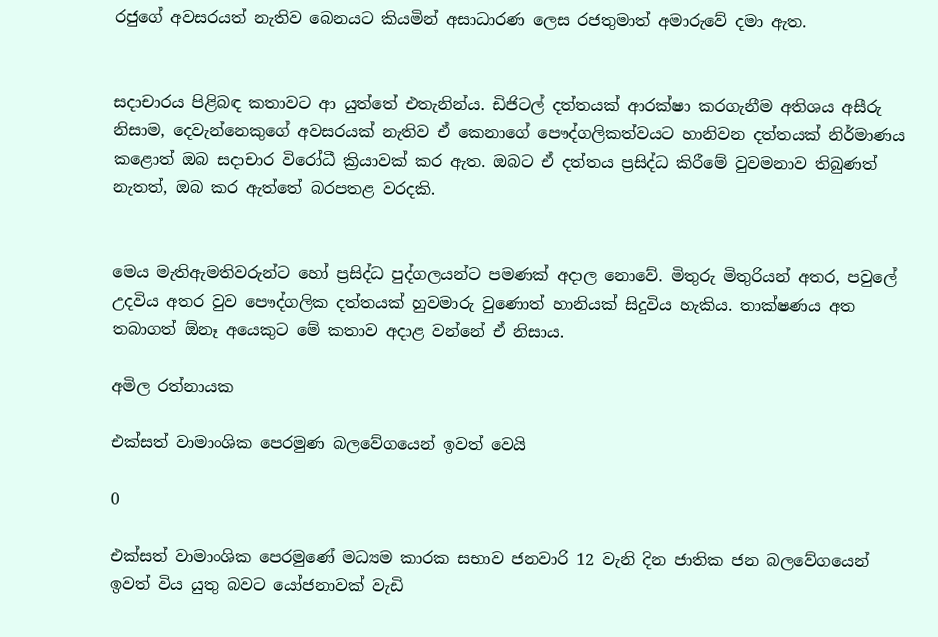රජුගේ අවසරයත් නැතිව බෙනයට කියමින් අසාධාරණ ලෙස රජතුමාත් අමාරුවේ දමා ඇත.


සදාචාරය පිළිබඳ කතාවට ආ යුත්තේ එතැනින්ය. ඩිජිටල් දත්තයක් ආරක්ෂා කරගැනීම අතිශය අසීරු නිසාම, දෙවැන්නෙකුගේ අවසරයක් නැතිව ඒ කෙනාගේ පෞද්ගලිකත්වයට හානිවන දත්තයක් නිර්මාණය කළොත් ඔබ සදාචාර විරෝධී ක්‍රියාවක් කර ඇත. ඔබට ඒ දත්තය ප්‍රසිද්ධ කිරීමේ වුවමනාව තිබුණත් නැතත්, ඔබ කර ඇත්තේ බරපතළ වරදකි.


මෙය මැතිඇමතිවරුන්ට හෝ ප්‍රසිද්ධ පුද්ගලයන්ට පමණක් අදාල නොවේ. මිතුරු මිතුරියන් අතර, පවුලේ උදවිය අතර වුව පෞද්ගලික දත්තයක් හුවමාරු වුණොත් හානියක් සිදුවිය හැකිය. තාක්ෂණය අත තබාගත් ඕනෑ අයෙකුට මේ කතාව අදාළ වන්නේ ඒ නිසාය.

අමිල රත්නායක

එක්සත් වාමාංශික පෙරමුණ බලවේගයෙන් ඉවත් වෙයි

0

එක්සත් වාමාංශික පෙරමුණේ මධ්‍යම කාරක සභාව ජනවාරි 12 වැනි දින ජාතික ජන බලවේගයෙන් ඉවත් විය යුතු බවට යෝජනාවක් වැඩි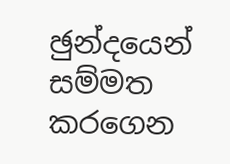ඡුන්දයෙන් සම්මත කරගෙන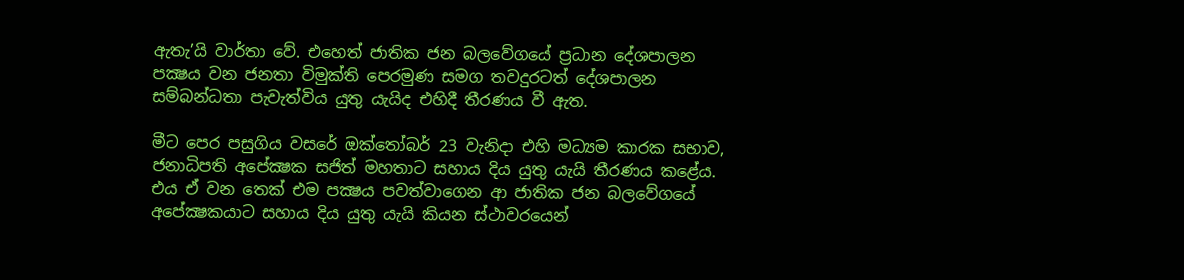ඇතැ’යි වාර්තා වේ. එහෙත් ජාතික ජන බලවේගයේ ප්‍රධාන දේශපාලන පක්‍ෂය වන ජනතා විමුක්ති පෙරමුණ සමග තවදුරටත් දේශපාලන සම්බන්ධතා පැවැත්විය යුතු යැයිද එහිදී තීරණය වී ඇත.

මීට පෙර පසුගිය වසරේ ඔක්තෝබර් 23 වැනිදා එහි මධ්‍යම කාරක සභාව, ජනාධිපති අපේක්‍ෂක සජිත් මහතාට සහාය දිය යුතු යැයි තීරණය කළේය. එය ඒ වන තෙක් එම පක්‍ෂය පවත්වාගෙන ආ ජාතික ජන බලවේගයේ අපේක්‍ෂකයාට සහාය දිය යුතු යැයි කියන ස්ථාවරයෙන්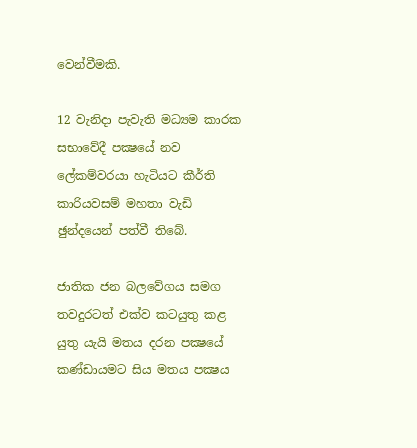වෙන්වීමකි.

12 වැනිදා පැවැති මධ්‍යම කාරක සභාවේදී පක්‍ෂයේ නව ලේකම්වරයා හැටියට කීර්ති කාරියවසම් මහතා වැඩි ඡුන්දයෙන් පත්වී තිබේ.

ජාතික ජන බලවේගය සමග තවදුරටත් එක්ව කටයුතු කළ යුතු යැයි මතය දරන පක්‍ෂයේ කණ්ඩායමට සිය මතය පක්‍ෂය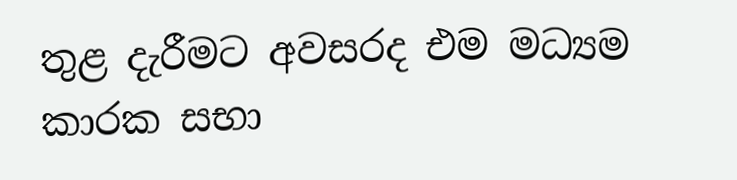තුළ දැරීමට අවසරද එම මධ්‍යම කාරක සභා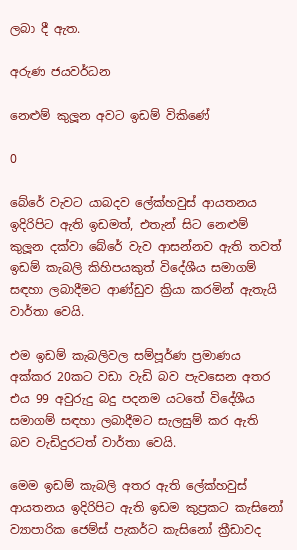ලබා දී ඇත.

අරුණ ජයවර්ධන

නෙළුම් කුලූන අවට ඉඩම් විකිණේ

0

බේරේ වැවට යාබදව ලේක්හවුස් ආයතනය ඉදිරිපිට ඇති ඉඩමත්, එතැන් සිට නෙළුම් කුලූන දක්වා බේරේ වැව ආසන්නව ඇති තවත් ඉඩම් කැබලි කිහිපයකුත් විදේශීය සමාගම් සඳහා ලබාදීමට ආණ්ඩුව ක්‍රියා කරමින් ඇතැයි වාර්තා වෙයි.

එම ඉඩම් කැබලිවල සම්පූර්ණ ප්‍රමාණය අක්කර 20කට වඩා වැඩි බව පැවසෙන අතර එය 99 අවුරුදු බදු පදනම යටතේ විදේශීය සමාගම් සඳහා ලබාදීමට සැලසුම් කර ඇති බව වැඩිදුරටත් වාර්තා වෙයි.

මෙම ඉඩම් කැබලි අතර ඇති ලේක්හවුස් ආයතනය ඉදිරිපිට ඇති ඉඩම කුප්‍රකට කැසිනෝ ව්‍යාපාරික ජෙම්ස් පැකර්ට කැසිනෝ ක්‍රීඩාවද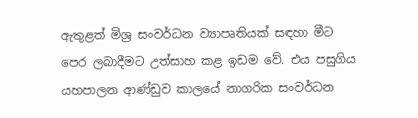ඇතුළත් මිශ්‍ර සංවර්ධන ව්‍යාපෘතියක් සඳහා මීට පෙර ලබාදීමට උත්සාහ කළ ඉඩම වේ. එය පසුගිය යහපාලන ආණ්ඩුව කාලයේ නාගරික සංවර්ධන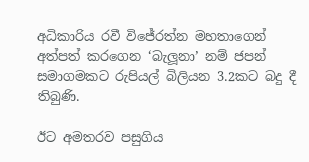අධිකාරිය රවී විජේරත්න මහතාගෙන් අත්පත් කරගෙන ‘බැලූනා’ නම් ජපන් සමාගමකට රුපියල් බිලියන 3.2කට බදු දී තිබුණි.

ඊට අමතරව පසුගිය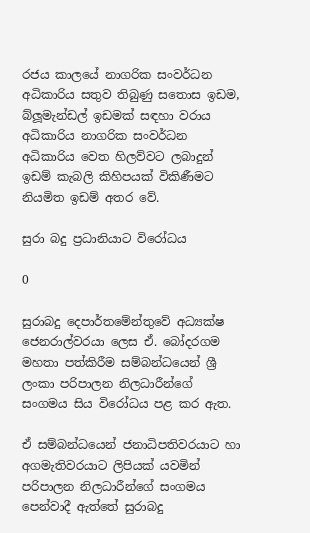රජය කාලයේ නාගරික සංවර්ධන අධිකාරිය සතුව තිබුණු සතොස ඉඩම, බ්ලූමැන්ඩල් ඉඩමක් සඳහා වරාය අධිකාරිය නාගරික සංවර්ධන අධිකාරිය වෙත හිලව්වට ලබාදුන් ඉඩම් කැබලි කිහිපයක් විකිණීමට නියමිත ඉඩම් අතර වේ.

සුරා බදු ප්‍රධානියාට විරෝධය

0

සුරාබදු දෙපාර්තමේන්තුවේ අධ්‍යක්ෂ ජෙනරාල්වරයා ලෙස ඒ. බෝදරගම මහතා පත්කිරීම සම්බන්ධයෙන් ශ්‍රී ලංකා පරිපාලන නිලධාරීන්ගේ සංගමය සිය විරෝධය පළ කර ඇත.

ඒ සම්බන්ධයෙන් ජනාධිපතිවරයාට හා අගමැතිවරයාට ලිපියක් යවමින් පරිපාලන නිලධාරීන්ගේ සංගමය පෙන්වාදී ඇත්තේ සුරාබදු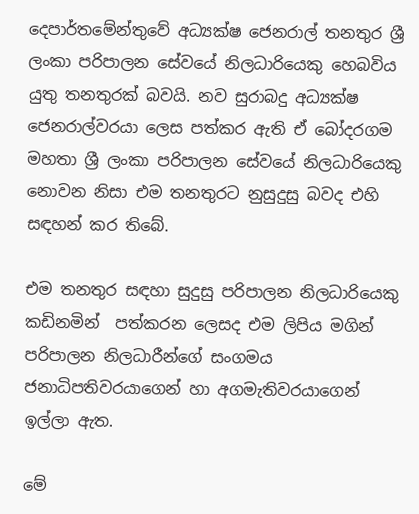දෙපාර්තමේන්තුවේ අධ්‍යක්ෂ ජෙනරාල් තනතුර ශ්‍රී ලංකා පරිපාලන සේවයේ නිලධාරියෙකු හෙබවිය යුතු තනතුරක් බවයි. නව සුරාබදු අධ්‍යක්ෂ ජෙනරාල්වරයා ලෙස පත්කර ඇති ඒ බෝදරගම මහතා ශ්‍රී ලංකා පරිපාලන සේවයේ නිලධාරියෙකු නොවන නිසා එම තනතුරට නුසුදුසු බවද එහි සඳහන් කර තිබේ.

එම තනතුර සඳහා සුදුසු පරිපාලන නිලධාරියෙකු කඩිනමින්  පත්කරන ලෙසද එම ලිපිය මගින් පරිපාලන නිලධාරීන්ගේ සංගමය ජනාධිපතිවරයාගෙන් හා අගමැතිවරයාගෙන් ඉල්ලා ඇත.

මේ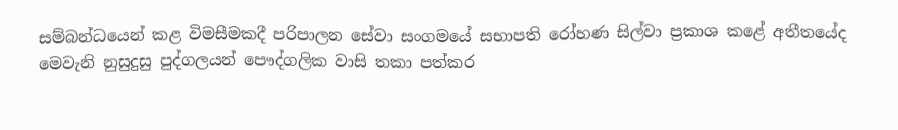සම්බන්ධයෙන් කළ විමසීමකදී පරිපාලන සේවා සංගමයේ සභාපති රෝහණ සිල්වා ප්‍රකාශ කළේ අතීතයේද මෙවැනි නුසුදුසු පුද්ගලයන් පෞද්ගලික වාසි තකා පත්කර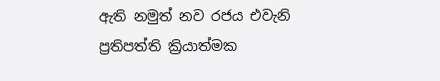ඇති නමුත් නව රජය එවැනි ප්‍රතිපත්ති ක්‍රියාත්මක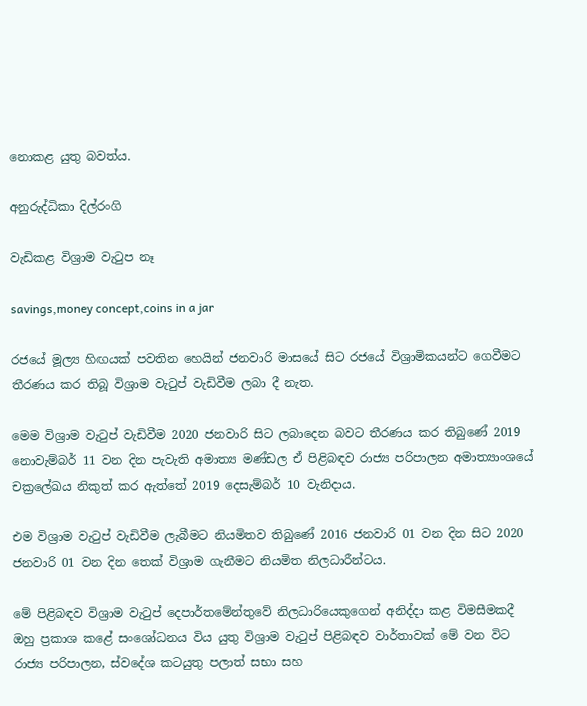නොකළ යුතු බවත්ය.

අනුරුද්ධිකා දිල්රංගි

වැඩිකළ විශ්‍රාම වැටුප නෑ

savings,money concept,coins in a jar

රජයේ මූල්‍ය හිඟයක් පවතින හෙයින් ජනවාරි මාසයේ සිට රජයේ විශ්‍රාමිකයන්ට ගෙවීමට තීරණය කර තිබූ විශ්‍රාම වැටුප් වැඩිවීම ලබා දී නැත.

මෙම විශ්‍රාම වැටුප් වැඩිවීම 2020 ජනවාරි සිට ලබාදෙන බවට තීරණය කර තිබුණේ 2019 නොවැම්බර් 11 වන දින පැවැති අමාත්‍ය මණ්ඩල ඒ පිළිබඳව රාජ්‍ය පරිපාලන අමාත්‍යාංශයේ චක්‍රලේඛය නිකුත් කර ඇත්තේ 2019 දෙසැම්බර් 10 වැනිදාය.

එම විශ්‍රාම වැටුප් වැඩිවීම ලැබීමට නියමිතව තිබුණේ 2016 ජනවාරි 01 වන දින සිට 2020 ජනවාරි 01 වන දින තෙක් විශ්‍රාම ගැනීමට නියමිත නිලධාරීන්ටය.

මේ පිළිබඳව විශ්‍රාම වැටුප් දෙපාර්තමේන්තුවේ නිලධාරියෙකුගෙන් අනිද්දා කළ විමසීමකදී  ඔහු ප්‍රකාශ කළේ සංශෝධනය විය යුතු විශ්‍රාම වැටුප් පිළිබඳව වාර්තාවක් මේ වන විට රාජ්‍ය පරිපාලන, ස්වදේශ කටයුතු පලාත් සභා සහ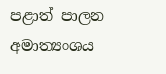පළාත් පාලන අමාත්‍යංශය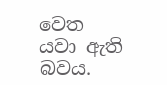වෙත යවා ඇති බවය.